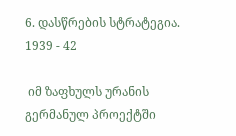6. დასწრების სტრატეგია. 1939 - 42

 იმ ზაფხულს ურანის გერმანულ პროექტში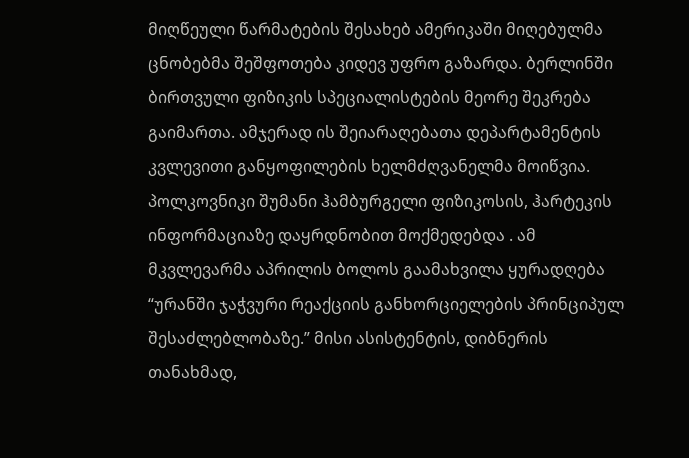მიღწეული წარმატების შესახებ ამერიკაში მიღებულმა ცნობებმა შეშფოთება კიდევ უფრო გაზარდა. ბერლინში ბირთვული ფიზიკის სპეციალისტების მეორე შეკრება გაიმართა. ამჯერად ის შეიარაღებათა დეპარტამენტის კვლევითი განყოფილების ხელმძღვანელმა მოიწვია. პოლკოვნიკი შუმანი ჰამბურგელი ფიზიკოსის, ჰარტეკის ინფორმაციაზე დაყრდნობით მოქმედებდა . ამ მკვლევარმა აპრილის ბოლოს გაამახვილა ყურადღება “ურანში ჯაჭვური რეაქციის განხორციელების პრინციპულ შესაძლებლობაზე.” მისი ასისტენტის, დიბნერის თანახმად,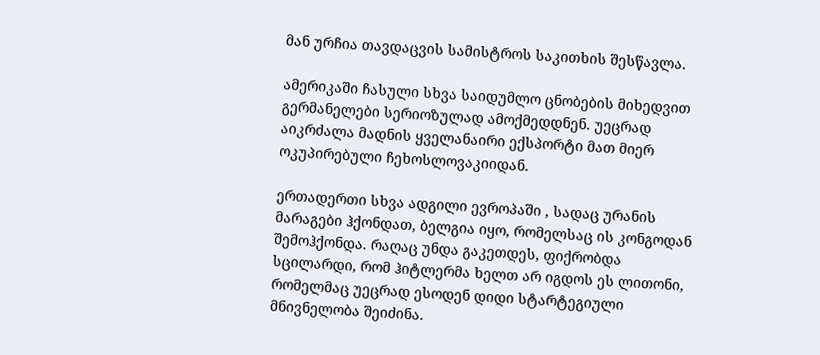მან ურჩია თავდაცვის სამისტროს საკითხის შესწავლა.

ამერიკაში ჩასული სხვა საიდუმლო ცნობების მიხედვით გერმანელები სერიოზულად ამოქმედდნენ. უეცრად აიკრძალა მადნის ყველანაირი ექსპორტი მათ მიერ ოკუპირებული ჩეხოსლოვაკიიდან.

ერთადერთი სხვა ადგილი ევროპაში , სადაც ურანის მარაგები ჰქონდათ, ბელგია იყო, რომელსაც ის კონგოდან შემოჰქონდა. რაღაც უნდა გაკეთდეს, ფიქრობდა სცილარდი, რომ ჰიტლერმა ხელთ არ იგდოს ეს ლითონი, რომელმაც უეცრად ესოდენ დიდი სტარტეგიული მნივნელობა შეიძინა.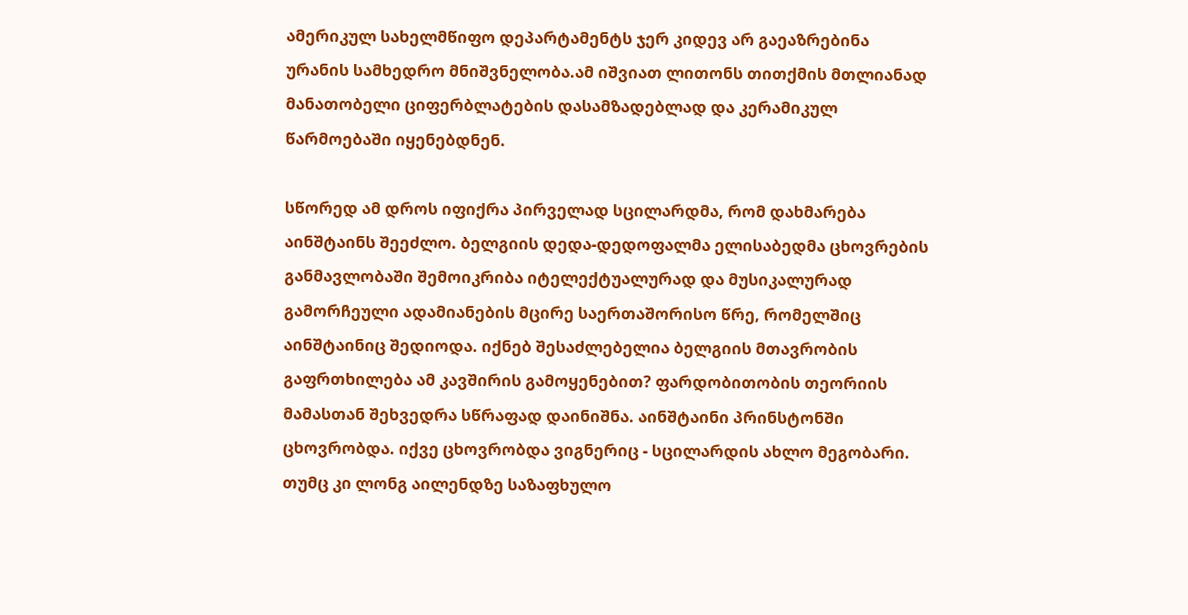ამერიკულ სახელმწიფო დეპარტამენტს ჯერ კიდევ არ გაეაზრებინა ურანის სამხედრო მნიშვნელობა.ამ იშვიათ ლითონს თითქმის მთლიანად მანათობელი ციფერბლატების დასამზადებლად და კერამიკულ წარმოებაში იყენებდნენ.

სწორედ ამ დროს იფიქრა პირველად სცილარდმა, რომ დახმარება აინშტაინს შეეძლო. ბელგიის დედა-დედოფალმა ელისაბედმა ცხოვრების განმავლობაში შემოიკრიბა იტელექტუალურად და მუსიკალურად გამორჩეული ადამიანების მცირე საერთაშორისო წრე, რომელშიც აინშტაინიც შედიოდა. იქნებ შესაძლებელია ბელგიის მთავრობის გაფრთხილება ამ კავშირის გამოყენებით? ფარდობითობის თეორიის მამასთან შეხვედრა სწრაფად დაინიშნა. აინშტაინი პრინსტონში ცხოვრობდა. იქვე ცხოვრობდა ვიგნერიც - სცილარდის ახლო მეგობარი. თუმც კი ლონგ აილენდზე საზაფხულო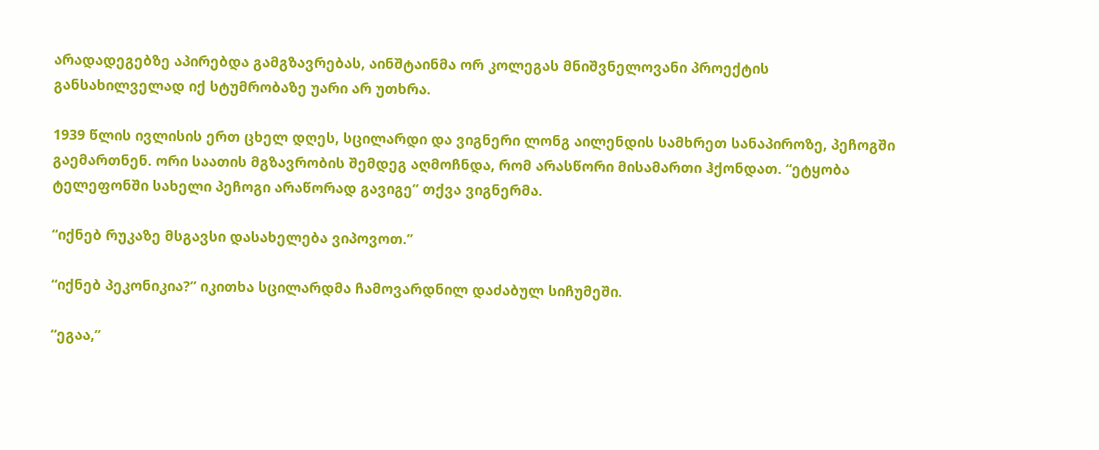არადადეგებზე აპირებდა გამგზავრებას, აინშტაინმა ორ კოლეგას მნიშვნელოვანი პროექტის განსახილველად იქ სტუმრობაზე უარი არ უთხრა.

1939 წლის ივლისის ერთ ცხელ დღეს, სცილარდი და ვიგნერი ლონგ აილენდის სამხრეთ სანაპიროზე, პეჩოგში გაემართნენ. ორი საათის მგზავრობის შემდეგ აღმოჩნდა, რომ არასწორი მისამართი ჰქონდათ. “ეტყობა ტელეფონში სახელი პეჩოგი არაწორად გავიგე” თქვა ვიგნერმა.

“იქნებ რუკაზე მსგავსი დასახელება ვიპოვოთ.”

“იქნებ პეკონიკია?” იკითხა სცილარდმა ჩამოვარდნილ დაძაბულ სიჩუმეში.

“ეგაა,”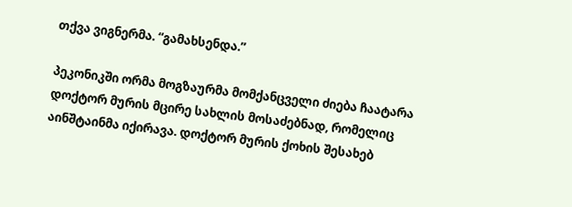თქვა ვიგნერმა. “გამახსენდა.”

პეკონიკში ორმა მოგზაურმა მომქანცველი ძიება ჩაატარა დოქტორ მურის მცირე სახლის მოსაძებნად, რომელიც აინშტაინმა იქირავა. დოქტორ მურის ქოხის შესახებ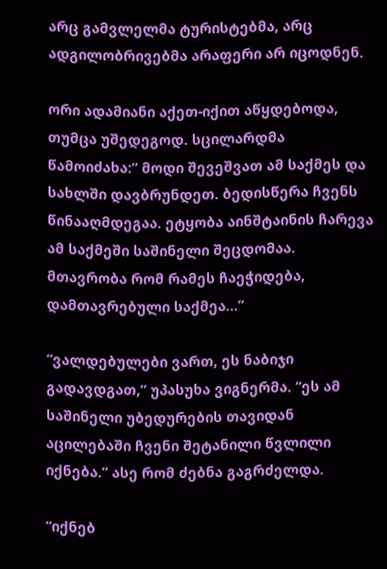არც გამვლელმა ტურისტებმა, არც ადგილობრივებმა არაფერი არ იცოდნენ.

ორი ადამიანი აქეთ-იქით აწყდებოდა, თუმცა უშედეგოდ. სცილარდმა წამოიძახა:” მოდი შევეშვათ ამ საქმეს და სახლში დავბრუნდეთ. ბედისწერა ჩვენს წინააღმდეგაა. ეტყობა აინშტაინის ჩარევა ამ საქმეში საშინელი შეცდომაა. მთავრობა რომ რამეს ჩაეჭიდება, დამთავრებული საქმეა...”

“ვალდებულები ვართ, ეს ნაბიჯი გადავდგათ,” უპასუხა ვიგნერმა. “ეს ამ საშინელი უბედურების თავიდან აცილებაში ჩვენი შეტანილი წვლილი იქნება.” ასე რომ ძებნა გაგრძელდა.

“იქნებ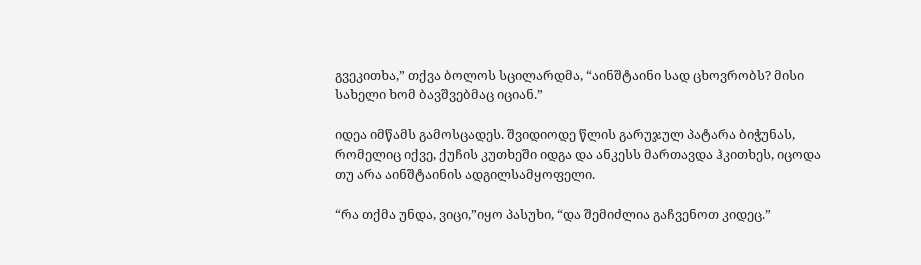გვეკითხა,” თქვა ბოლოს სცილარდმა, “აინშტაინი სად ცხოვრობს? მისი სახელი ხომ ბავშვებმაც იციან.”

იდეა იმწამს გამოსცადეს. შვიდიოდე წლის გარუჯულ პატარა ბიჭუნას, რომელიც იქვე, ქუჩის კუთხეში იდგა და ანკესს მართავდა ჰკითხეს, იცოდა თუ არა აინშტაინის ადგილსამყოფელი.

“რა თქმა უნდა, ვიცი,”იყო პასუხი, “და შემიძლია გაჩვენოთ კიდეც.”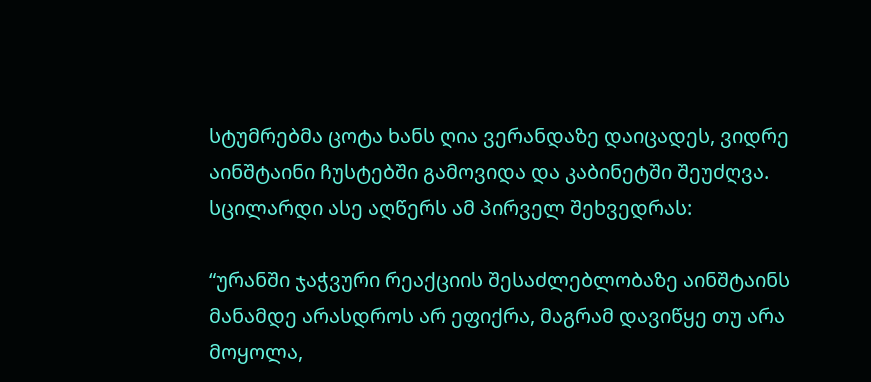სტუმრებმა ცოტა ხანს ღია ვერანდაზე დაიცადეს, ვიდრე აინშტაინი ჩუსტებში გამოვიდა და კაბინეტში შეუძღვა. სცილარდი ასე აღწერს ამ პირველ შეხვედრას:

“ურანში ჯაჭვური რეაქციის შესაძლებლობაზე აინშტაინს მანამდე არასდროს არ ეფიქრა, მაგრამ დავიწყე თუ არა მოყოლა,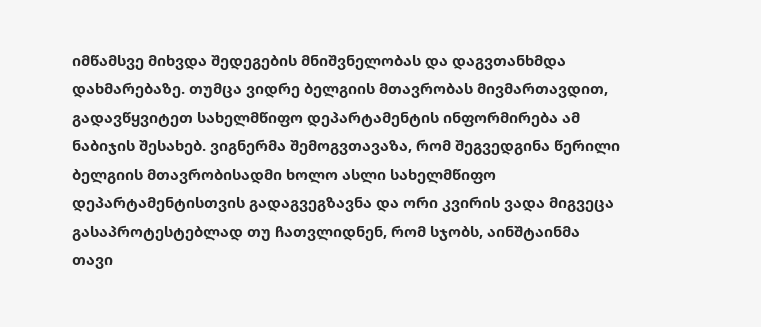იმწამსვე მიხვდა შედეგების მნიშვნელობას და დაგვთანხმდა დახმარებაზე. თუმცა ვიდრე ბელგიის მთავრობას მივმართავდით, გადავწყვიტეთ სახელმწიფო დეპარტამენტის ინფორმირება ამ ნაბიჯის შესახებ. ვიგნერმა შემოგვთავაზა, რომ შეგვედგინა წერილი ბელგიის მთავრობისადმი ხოლო ასლი სახელმწიფო დეპარტამენტისთვის გადაგვეგზავნა და ორი კვირის ვადა მიგვეცა გასაპროტესტებლად თუ ჩათვლიდნენ, რომ სჯობს, აინშტაინმა თავი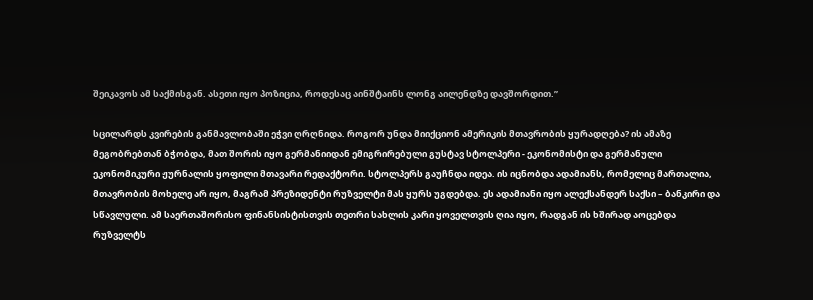შეიკავოს ამ საქმისგან. ასეთი იყო პოზიცია, როდესაც აინშტაინს ლონგ აილენდზე დავშორდით.”

სცილარდს კვირების განმავლობაში ეჭვი ღრღნიდა. როგორ უნდა მიიქციონ ამერიკის მთავრობის ყურადღება? ის ამაზე მეგობრებთან ბჭობდა, მათ შორის იყო გერმანიიდან ემიგრირებული გუსტავ სტოლპერი - ეკონომისტი და გერმანული ეკონომიკური ჟურნალის ყოფილი მთავარი რედაქტორი. სტოლპერს გაუჩნდა იდეა. ის იცნობდა ადამიანს, რომელიც მართალია, მთავრობის მოხელე არ იყო, მაგრამ პრეზიდენტი რუზველტი მას ყურს უგდებდა. ეს ადამიანი იყო ალექსანდერ საქსი – ბანკირი და სწავლული. ამ საერთაშორისო ფინანსისტისთვის თეთრი სახლის კარი ყოველთვის ღია იყო, რადგან ის ხშირად აოცებდა რუზველტს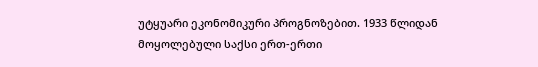უტყუარი ეკონომიკური პროგნოზებით. 1933 წლიდან მოყოლებული საქსი ერთ-ერთი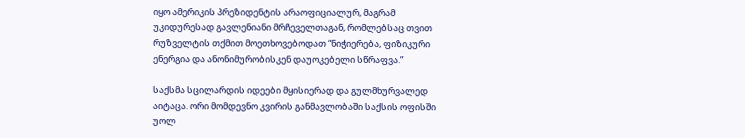იყო ამერიკის პრეზიდენტის არაოფიციალურ, მაგრამ უკიდურესად გავლენიანი მრჩეველთაგან, რომლებსაც თვით რუზველტის თქმით მოეთხოვებოდათ “ნიჭიერება, ფიზიკური ენერგია და ანონიმურობისკენ დაუოკებელი სწრაფვა.”

საქსმა სცილარდის იდეები მყისიერად და გულმხურვალედ აიტაცა. ორი მომდევნო კვირის განმავლობაში საქსის ოფისში უოლ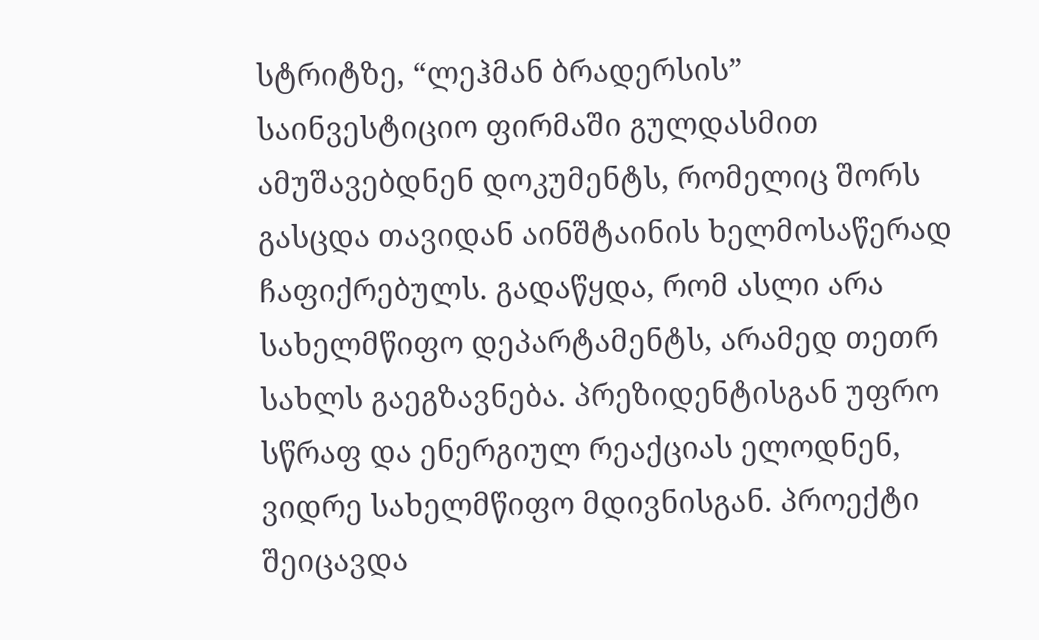სტრიტზე, “ლეჰმან ბრადერსის” საინვესტიციო ფირმაში გულდასმით ამუშავებდნენ დოკუმენტს, რომელიც შორს გასცდა თავიდან აინშტაინის ხელმოსაწერად ჩაფიქრებულს. გადაწყდა, რომ ასლი არა სახელმწიფო დეპარტამენტს, არამედ თეთრ სახლს გაეგზავნება. პრეზიდენტისგან უფრო სწრაფ და ენერგიულ რეაქციას ელოდნენ, ვიდრე სახელმწიფო მდივნისგან. პროექტი შეიცავდა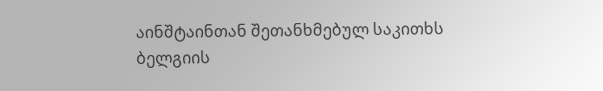აინშტაინთან შეთანხმებულ საკითხს ბელგიის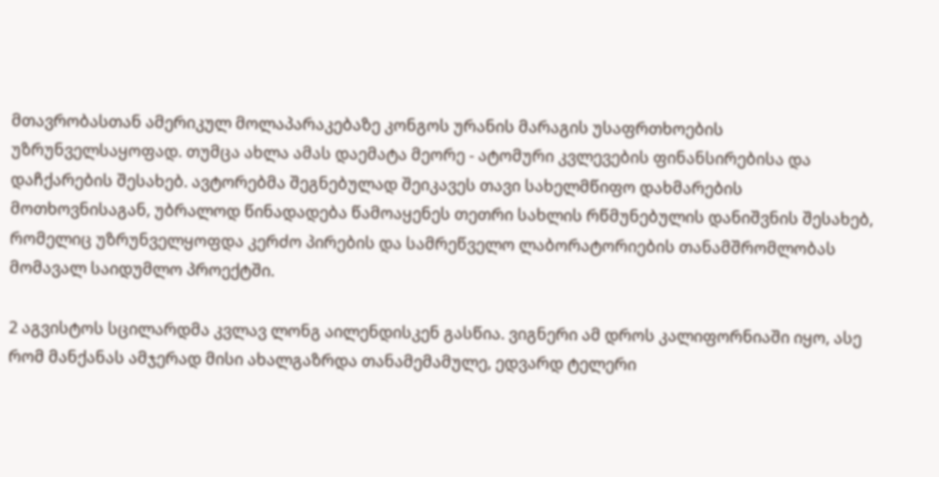მთავრობასთან ამერიკულ მოლაპარაკებაზე კონგოს ურანის მარაგის უსაფრთხოების უზრუნველსაყოფად. თუმცა ახლა ამას დაემატა მეორე - ატომური კვლევების ფინანსირებისა და დაჩქარების შესახებ. ავტორებმა შეგნებულად შეიკავეს თავი სახელმწიფო დახმარების მოთხოვნისაგან, უბრალოდ წინადადება წამოაყენეს თეთრი სახლის რწმუნებულის დანიშვნის შესახებ, რომელიც უზრუნველყოფდა კერძო პირების და სამრეწველო ლაბორატორიების თანამშრომლობას მომავალ საიდუმლო პროექტში.

2 აგვისტოს სცილარდმა კვლავ ლონგ აილენდისკენ გასწია. ვიგნერი ამ დროს კალიფორნიაში იყო, ასე რომ მანქანას ამჯერად მისი ახალგაზრდა თანამემამულე, ედვარდ ტელერი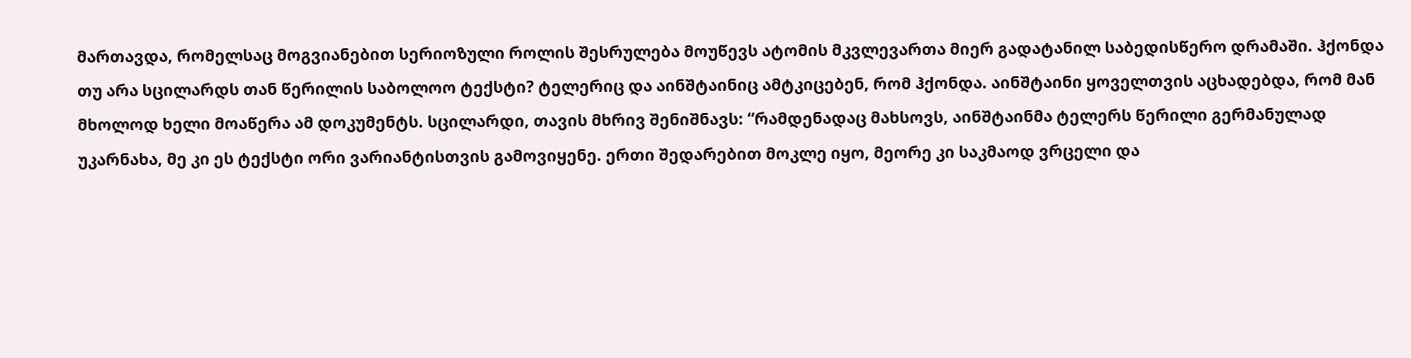მართავდა, რომელსაც მოგვიანებით სერიოზული როლის შესრულება მოუწევს ატომის მკვლევართა მიერ გადატანილ საბედისწერო დრამაში. ჰქონდა თუ არა სცილარდს თან წერილის საბოლოო ტექსტი? ტელერიც და აინშტაინიც ამტკიცებენ, რომ ჰქონდა. აინშტაინი ყოველთვის აცხადებდა, რომ მან მხოლოდ ხელი მოაწერა ამ დოკუმენტს. სცილარდი, თავის მხრივ შენიშნავს: “რამდენადაც მახსოვს, აინშტაინმა ტელერს წერილი გერმანულად უკარნახა, მე კი ეს ტექსტი ორი ვარიანტისთვის გამოვიყენე. ერთი შედარებით მოკლე იყო, მეორე კი საკმაოდ ვრცელი და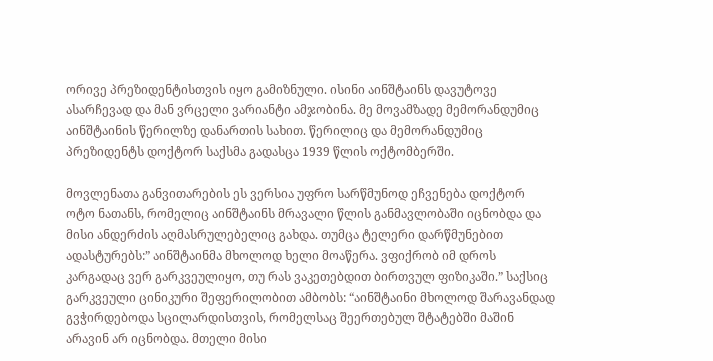ორივე პრეზიდენტისთვის იყო გამიზნული. ისინი აინშტაინს დავუტოვე ასარჩევად და მან ვრცელი ვარიანტი ამჯობინა. მე მოვამზადე მემორანდუმიც აინშტაინის წერილზე დანართის სახით. წერილიც და მემორანდუმიც პრეზიდენტს დოქტორ საქსმა გადასცა 1939 წლის ოქტომბერში.

მოვლენათა განვითარების ეს ვერსია უფრო სარწმუნოდ ეჩვენება დოქტორ ოტო ნათანს, რომელიც აინშტაინს მრავალი წლის განმავლობაში იცნობდა და მისი ანდერძის აღმასრულებელიც გახდა. თუმცა ტელერი დარწმუნებით ადასტურებს:” აინშტაინმა მხოლოდ ხელი მოაწერა. ვფიქრობ იმ დროს კარგადაც ვერ გარკვეულიყო, თუ რას ვაკეთებდით ბირთვულ ფიზიკაში.” საქსიც გარკვეული ცინიკური შეფერილობით ამბობს: “აინშტაინი მხოლოდ შარავანდად გვჭირდებოდა სცილარდისთვის, რომელსაც შეერთებულ შტატებში მაშინ არავინ არ იცნობდა. მთელი მისი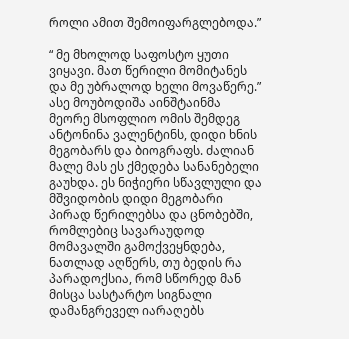როლი ამით შემოიფარგლებოდა.”

“ მე მხოლოდ საფოსტო ყუთი ვიყავი. მათ წერილი მომიტანეს და მე უბრალოდ ხელი მოვაწერე.” ასე მოუბოდიშა აინშტაინმა მეორე მსოფლიო ომის შემდეგ ანტონინა ვალენტინს, დიდი ხნის მეგობარს და ბიოგრაფს. ძალიან მალე მას ეს ქმედება სანანებელი გაუხდა. ეს ნიჭიერი სწავლული და მშვიდობის დიდი მეგობარი პირად წერილებსა და ცნობებში, რომლებიც სავარაუდოდ მომავალში გამოქვეყნდება, ნათლად აღწერს, თუ ბედის რა პარადოქსია, რომ სწორედ მან მისცა სასტარტო სიგნალი დამანგრეველ იარაღებს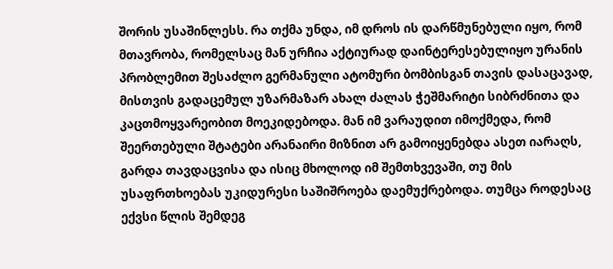შორის უსაშინლესს. რა თქმა უნდა, იმ დროს ის დარწმუნებული იყო, რომ მთავრობა, რომელსაც მან ურჩია აქტიურად დაინტერესებულიყო ურანის პრობლემით შესაძლო გერმანული ატომური ბომბისგან თავის დასაცავად, მისთვის გადაცემულ უზარმაზარ ახალ ძალას ჭეშმარიტი სიბრძნითა და კაცთმოყვარეობით მოეკიდებოდა. მან იმ ვარაუდით იმოქმედა, რომ შეერთებული შტატები არანაირი მიზნით არ გამოიყენებდა ასეთ იარაღს, გარდა თავდაცვისა და ისიც მხოლოდ იმ შემთხვევაში, თუ მის უსაფრთხოებას უკიდურესი საშიშროება დაემუქრებოდა. თუმცა როდესაც ექვსი წლის შემდეგ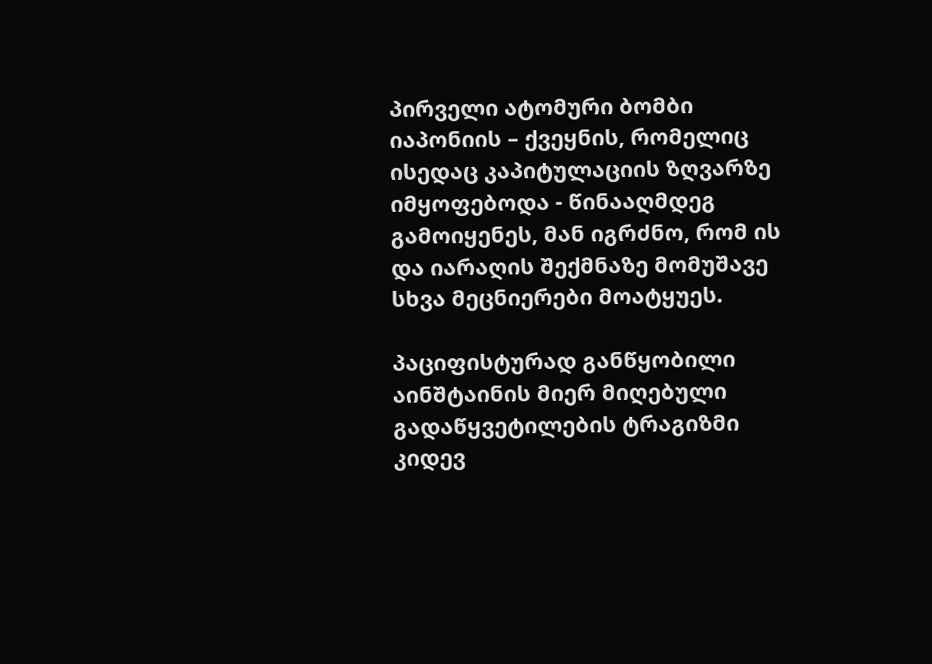პირველი ატომური ბომბი იაპონიის – ქვეყნის, რომელიც ისედაც კაპიტულაციის ზღვარზე იმყოფებოდა - წინააღმდეგ გამოიყენეს, მან იგრძნო, რომ ის და იარაღის შექმნაზე მომუშავე სხვა მეცნიერები მოატყუეს.

პაციფისტურად განწყობილი აინშტაინის მიერ მიღებული გადაწყვეტილების ტრაგიზმი კიდევ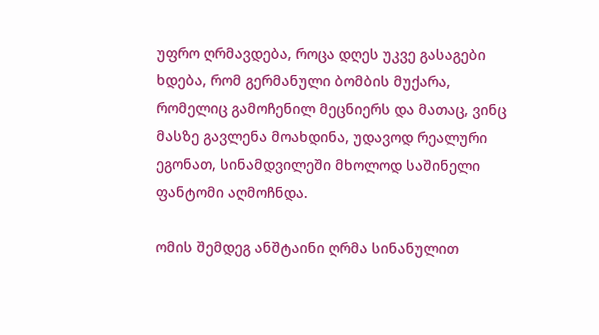უფრო ღრმავდება, როცა დღეს უკვე გასაგები ხდება, რომ გერმანული ბომბის მუქარა, რომელიც გამოჩენილ მეცნიერს და მათაც, ვინც მასზე გავლენა მოახდინა, უდავოდ რეალური ეგონათ, სინამდვილეში მხოლოდ საშინელი ფანტომი აღმოჩნდა.

ომის შემდეგ ანშტაინი ღრმა სინანულით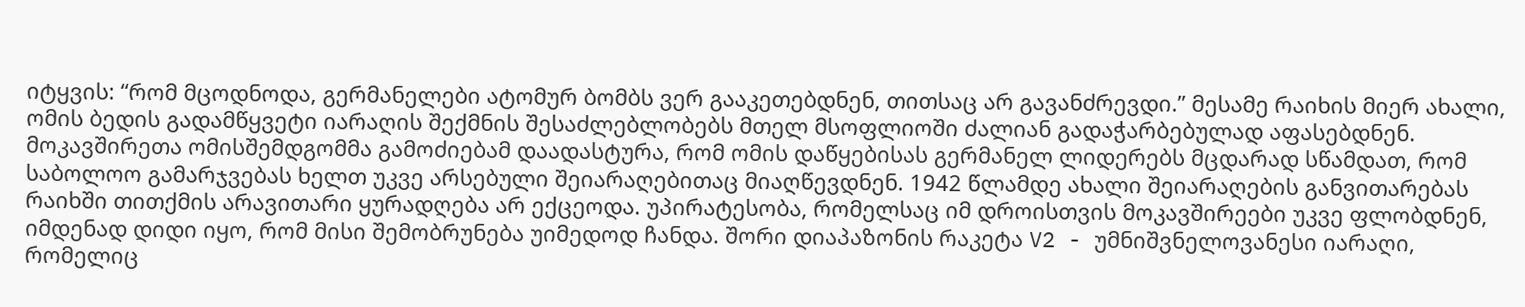იტყვის: “რომ მცოდნოდა, გერმანელები ატომურ ბომბს ვერ გააკეთებდნენ, თითსაც არ გავანძრევდი.” მესამე რაიხის მიერ ახალი, ომის ბედის გადამწყვეტი იარაღის შექმნის შესაძლებლობებს მთელ მსოფლიოში ძალიან გადაჭარბებულად აფასებდნენ. მოკავშირეთა ომისშემდგომმა გამოძიებამ დაადასტურა, რომ ომის დაწყებისას გერმანელ ლიდერებს მცდარად სწამდათ, რომ საბოლოო გამარჯვებას ხელთ უკვე არსებული შეიარაღებითაც მიაღწევდნენ. 1942 წლამდე ახალი შეიარაღების განვითარებას რაიხში თითქმის არავითარი ყურადღება არ ექცეოდა. უპირატესობა, რომელსაც იმ დროისთვის მოკავშირეები უკვე ფლობდნენ, იმდენად დიდი იყო, რომ მისი შემობრუნება უიმედოდ ჩანდა. შორი დიაპაზონის რაკეტა V2 - უმნიშვნელოვანესი იარაღი, რომელიც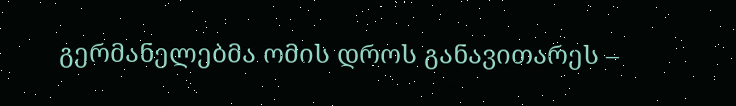გერმანელებმა ომის დროს განავითარეს –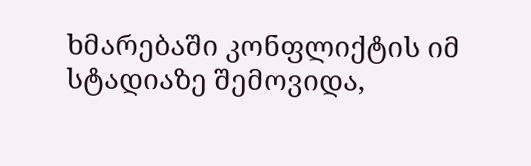ხმარებაში კონფლიქტის იმ სტადიაზე შემოვიდა,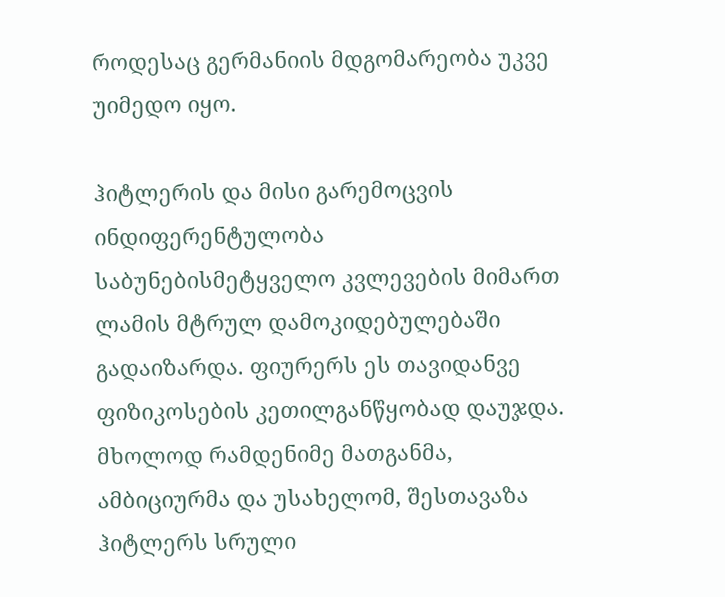როდესაც გერმანიის მდგომარეობა უკვე უიმედო იყო.

ჰიტლერის და მისი გარემოცვის ინდიფერენტულობა საბუნებისმეტყველო კვლევების მიმართ ლამის მტრულ დამოკიდებულებაში გადაიზარდა. ფიურერს ეს თავიდანვე ფიზიკოსების კეთილგანწყობად დაუჯდა. მხოლოდ რამდენიმე მათგანმა, ამბიციურმა და უსახელომ, შესთავაზა ჰიტლერს სრული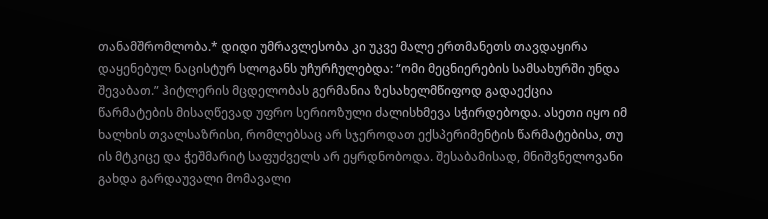თანამშრომლობა.* დიდი უმრავლესობა კი უკვე მალე ერთმანეთს თავდაყირა დაყენებულ ნაცისტურ სლოგანს უჩურჩულებდა: “ომი მეცნიერების სამსახურში უნდა შევაბათ.” ჰიტლერის მცდელობას გერმანია ზესახელმწიფოდ გადაექცია წარმატების მისაღწევად უფრო სერიოზული ძალისხმევა სჭირდებოდა. ასეთი იყო იმ ხალხის თვალსაზრისი, რომლებსაც არ სჯეროდათ ექსპერიმენტის წარმატებისა, თუ ის მტკიცე და ჭეშმარიტ საფუძველს არ ეყრდნობოდა. შესაბამისად, მნიშვნელოვანი გახდა გარდაუვალი მომავალი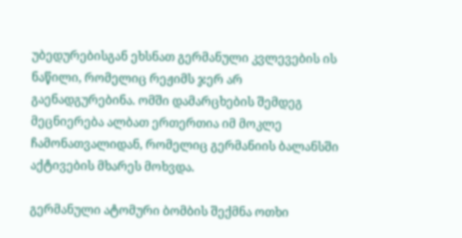უბედურებისგან ეხსნათ გერმანული კვლევების ის ნაწილი, რომელიც რეჟიმს ჯერ არ გაენადგურებინა. ომში დამარცხების შემდეგ მეცნიერება ალბათ ერთერთია იმ მოკლე ჩამონათვალიდან, რომელიც გერმანიის ბალანსში აქტივების მხარეს მოხვდა.

გერმანული ატომური ბომბის შექმნა ოთხი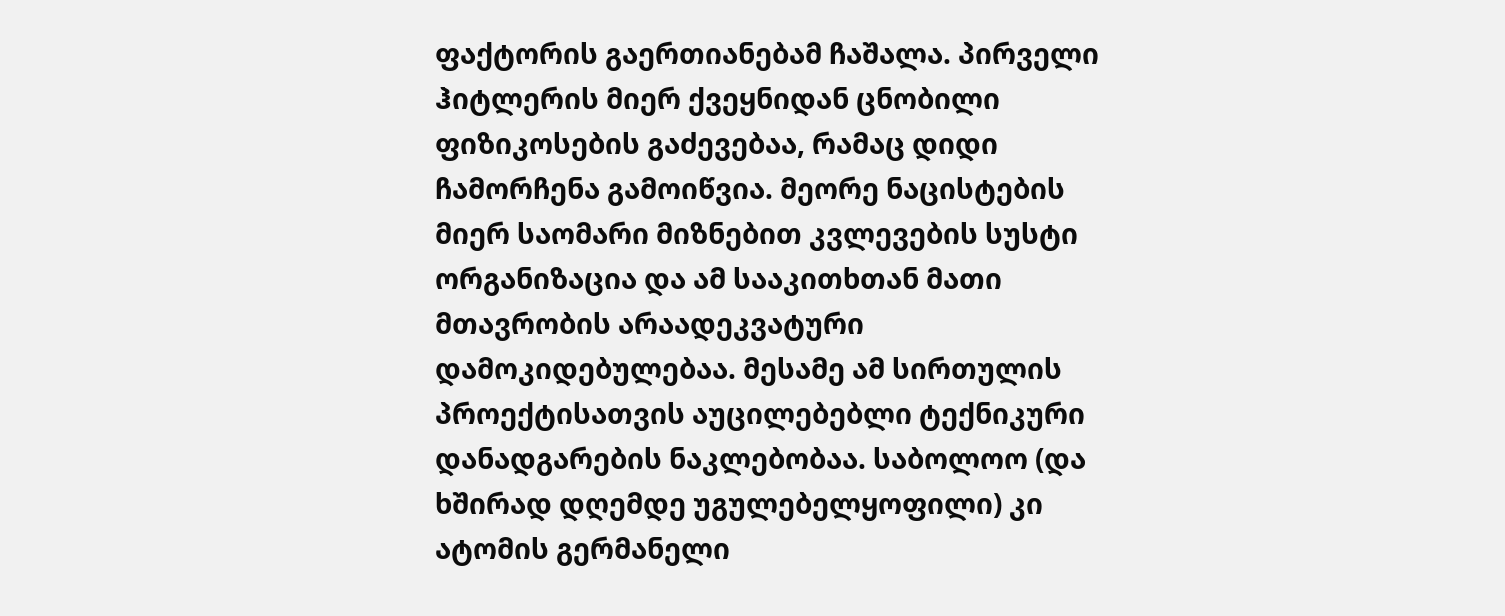ფაქტორის გაერთიანებამ ჩაშალა. პირველი ჰიტლერის მიერ ქვეყნიდან ცნობილი ფიზიკოსების გაძევებაა, რამაც დიდი ჩამორჩენა გამოიწვია. მეორე ნაცისტების მიერ საომარი მიზნებით კვლევების სუსტი ორგანიზაცია და ამ სააკითხთან მათი მთავრობის არაადეკვატური დამოკიდებულებაა. მესამე ამ სირთულის პროექტისათვის აუცილებებლი ტექნიკური დანადგარების ნაკლებობაა. საბოლოო (და ხშირად დღემდე უგულებელყოფილი) კი ატომის გერმანელი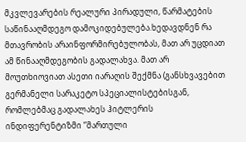მკვლევარების რეალური პირადული, წარმატების საწინააღმდეგო დამოკიდებულება.ხედავდნენ რა მთავრობის არაინფორმირებულობას, მათ არ უცდიათ ამ წინააღმდეგობის გადალახვა. მათ არ მოუთხიოვიათ ასეთი იარაღის შექმნა (განსხვავებით გერმანელი სარაკეტო სპეციალისტებისგან, რომლებმაც გადალახეს ჰიტლერის ინდიფერენტიზმი “მართული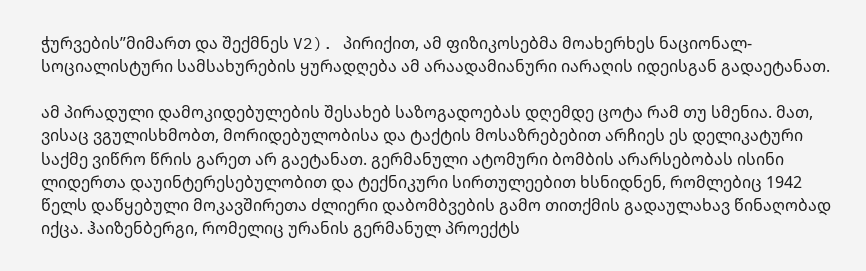ჭურვების”მიმართ და შექმნეს V2). პირიქით, ამ ფიზიკოსებმა მოახერხეს ნაციონალ-სოციალისტური სამსახურების ყურადღება ამ არაადამიანური იარაღის იდეისგან გადაეტანათ.

ამ პირადული დამოკიდებულების შესახებ საზოგადოებას დღემდე ცოტა რამ თუ სმენია. მათ, ვისაც ვგულისხმობთ, მორიდებულობისა და ტაქტის მოსაზრებებით არჩიეს ეს დელიკატური საქმე ვიწრო წრის გარეთ არ გაეტანათ. გერმანული ატომური ბომბის არარსებობას ისინი ლიდერთა დაუინტერესებულობით და ტექნიკური სირთულეებით ხსნიდნენ, რომლებიც 1942 წელს დაწყებული მოკავშირეთა ძლიერი დაბომბვების გამო თითქმის გადაულახავ წინაღობად იქცა. ჰაიზენბერგი, რომელიც ურანის გერმანულ პროექტს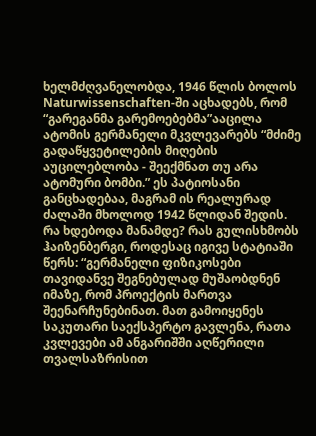ხელმძღვანელობდა, 1946 წლის ბოლოს Naturwissenschaften-ში აცხადებს, რომ “გარეგანმა გარემოებებმა”ააცილა ატომის გერმანელი მკვლევარებს “მძიმე გადაწყვეტილების მიღების აუცილებლობა - შეექმნათ თუ არა ატომური ბომბი.” ეს პატიოსანი განცხადებაა, მაგრამ ის რეალურად ძალაში მხოლოდ 1942 წლიდან შედის. რა ხდებოდა მანამდე? რას გულისხმობს ჰაიზენბერგი, როდესაც იგივე სტატიაში წერს: “გერმანელი ფიზიკოსები თავიდანვე შეგნებულად მუშაობდნენ იმაზე, რომ პროექტის მართვა შეენარჩუნებინათ. მათ გამოიყენეს საკუთარი საექსპერტო გავლენა, რათა კვლევები ამ ანგარიშში აღწერილი თვალსაზრისით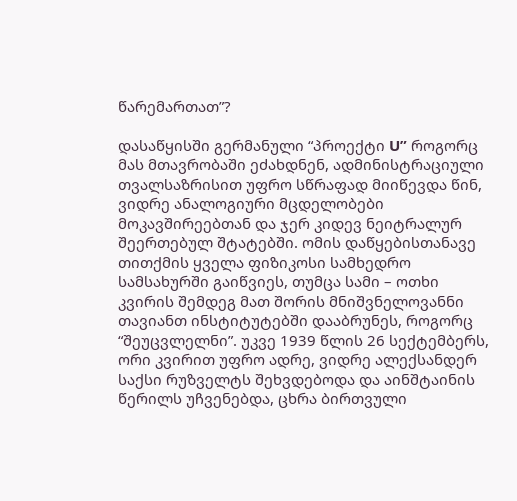წარემართათ”?

დასაწყისში გერმანული “პროექტი U” როგორც მას მთავრობაში ეძახდნენ, ადმინისტრაციული თვალსაზრისით უფრო სწრაფად მიიწევდა წინ, ვიდრე ანალოგიური მცდელობები მოკავშირეებთან და ჯერ კიდევ ნეიტრალურ შეერთებულ შტატებში. ომის დაწყებისთანავე თითქმის ყველა ფიზიკოსი სამხედრო სამსახურში გაიწვიეს, თუმცა სამი – ოთხი კვირის შემდეგ მათ შორის მნიშვნელოვანნი თავიანთ ინსტიტუტებში დააბრუნეს, როგორც “შეუცვლელნი”. უკვე 1939 წლის 26 სექტემბერს, ორი კვირით უფრო ადრე, ვიდრე ალექსანდერ საქსი რუზველტს შეხვდებოდა და აინშტაინის წერილს უჩვენებდა, ცხრა ბირთვული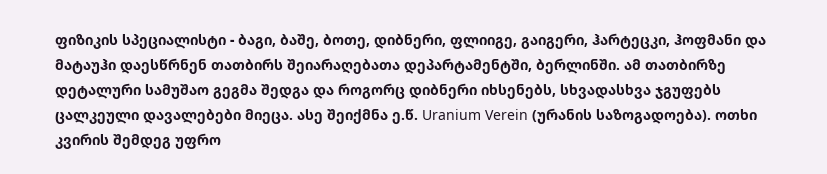ფიზიკის სპეციალისტი - ბაგი, ბაშე, ბოთე, დიბნერი, ფლიიგე, გაიგერი, ჰარტეცკი, ჰოფმანი და მატაუჰი დაესწრნენ თათბირს შეიარაღებათა დეპარტამენტში, ბერლინში. ამ თათბირზე დეტალური სამუშაო გეგმა შედგა და როგორც დიბნერი იხსენებს, სხვადასხვა ჯგუფებს ცალკეული დავალებები მიეცა. ასე შეიქმნა ე.წ. Uranium Verein (ურანის საზოგადოება). ოთხი კვირის შემდეგ უფრო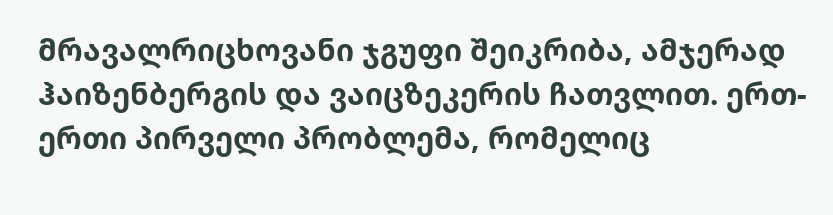მრავალრიცხოვანი ჯგუფი შეიკრიბა, ამჯერად ჰაიზენბერგის და ვაიცზეკერის ჩათვლით. ერთ-ერთი პირველი პრობლემა, რომელიც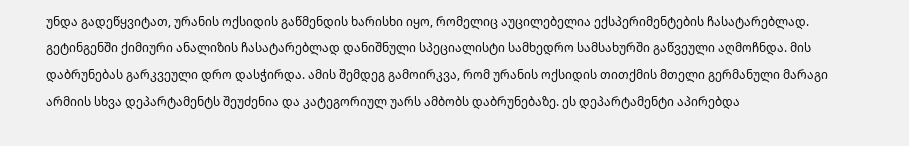უნდა გადეწყვიტათ, ურანის ოქსიდის გაწმენდის ხარისხი იყო, რომელიც აუცილებელია ექსპერიმენტების ჩასატარებლად. გეტინგენში ქიმიური ანალიზის ჩასატარებლად დანიშნული სპეციალისტი სამხედრო სამსახურში გაწვეული აღმოჩნდა. მის დაბრუნებას გარკვეული დრო დასჭირდა. ამის შემდეგ გამოირკვა, რომ ურანის ოქსიდის თითქმის მთელი გერმანული მარაგი არმიის სხვა დეპარტამენტს შეუძენია და კატეგორიულ უარს ამბობს დაბრუნებაზე. ეს დეპარტამენტი აპირებდა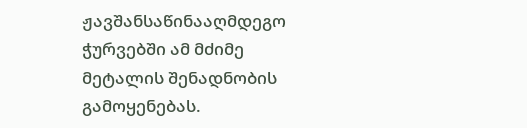ჟავშანსაწინააღმდეგო ჭურვებში ამ მძიმე მეტალის შენადნობის გამოყენებას.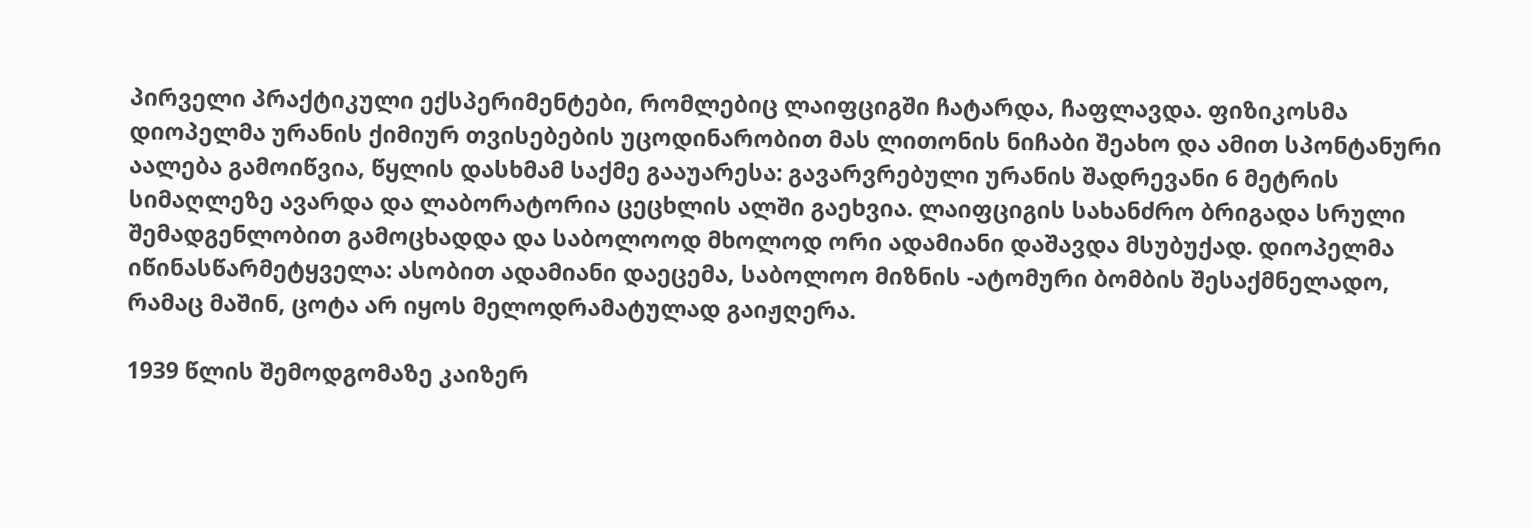პირველი პრაქტიკული ექსპერიმენტები, რომლებიც ლაიფციგში ჩატარდა, ჩაფლავდა. ფიზიკოსმა დიოპელმა ურანის ქიმიურ თვისებების უცოდინარობით მას ლითონის ნიჩაბი შეახო და ამით სპონტანური აალება გამოიწვია, წყლის დასხმამ საქმე გააუარესა: გავარვრებული ურანის შადრევანი 6 მეტრის სიმაღლეზე ავარდა და ლაბორატორია ცეცხლის ალში გაეხვია. ლაიფციგის სახანძრო ბრიგადა სრული შემადგენლობით გამოცხადდა და საბოლოოდ მხოლოდ ორი ადამიანი დაშავდა მსუბუქად. დიოპელმა იწინასწარმეტყველა: ასობით ადამიანი დაეცემა, საბოლოო მიზნის -ატომური ბომბის შესაქმნელადო, რამაც მაშინ, ცოტა არ იყოს მელოდრამატულად გაიჟღერა.

1939 წლის შემოდგომაზე კაიზერ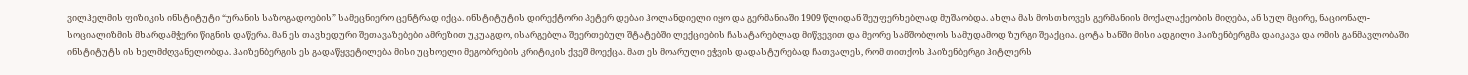ვილჰელმის ფიზიკის ინსტიტუტი “ურანის საზოგადოების” სამეცნიერო ცენტრად იქცა. ინსტიტუტის დირექტორი პეტერ დებაი ჰოლანდიელი იყო და გერმანიაში 1909 წლიდან შეუფერხებლად მუშაობდა. ახლა მას მოსთხოვეს გერმანიის მოქალაქეობის მიღება, ან სულ მცირე, ნაციონალ-სოციალიზმის მხარდამჭერი წიგნის დაწერა. მან ეს თავხედური შეთავაზებები ამრეზით უკუაგდო, ისარგებლა შეერთებულ შტატებში ლექციების ჩასატარებლად მიწვევით და მეორე სამშობლოს სამუდამოდ ზურგი შეაქცია. ცოტა ხანში მისი ადგილი ჰაიზენბერგმა დაიკავა და ომის განმავლობაში ინსტიტუტს ის ხელმძღვანელობდა. ჰაიზენბერგის ეს გადაწყვეტილება მისი უცხოელი მეგობრების კრიტიკის ქვეშ მოექცა. მათ ეს მოარული ეჭვის დადასტურებად ჩათვალეს, რომ თითქოს ჰაიზენბერგი ჰიტლერს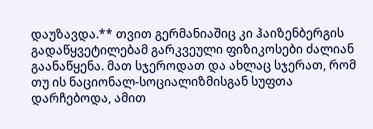დაუზავდა.** თვით გერმანიაშიც კი ჰაიზენბერგის გადაწყვეტილებამ გარკვეული ფიზიკოსები ძალიან გაანაწყენა. მათ სჯეროდათ და ახლაც სჯერათ, რომ თუ ის ნაციონალ-სოციალიზმისგან სუფთა დარჩებოდა, ამით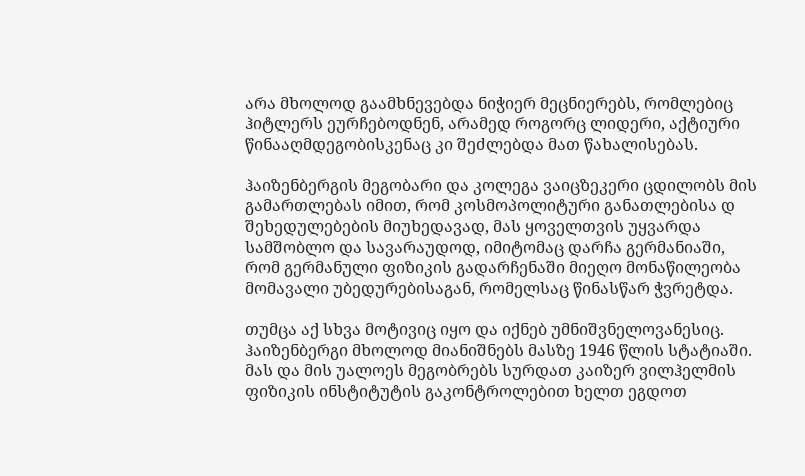არა მხოლოდ გაამხნევებდა ნიჭიერ მეცნიერებს, რომლებიც ჰიტლერს ეურჩებოდნენ, არამედ როგორც ლიდერი, აქტიური წინააღმდეგობისკენაც კი შეძლებდა მათ წახალისებას.

ჰაიზენბერგის მეგობარი და კოლეგა ვაიცზეკერი ცდილობს მის გამართლებას იმით, რომ კოსმოპოლიტური განათლებისა დ შეხედულებების მიუხედავად, მას ყოველთვის უყვარდა სამშობლო და სავარაუდოდ, იმიტომაც დარჩა გერმანიაში, რომ გერმანული ფიზიკის გადარჩენაში მიეღო მონაწილეობა მომავალი უბედურებისაგან, რომელსაც წინასწარ ჭვრეტდა.

თუმცა აქ სხვა მოტივიც იყო და იქნებ უმნიშვნელოვანესიც. ჰაიზენბერგი მხოლოდ მიანიშნებს მასზე 1946 წლის სტატიაში. მას და მის უალოეს მეგობრებს სურდათ კაიზერ ვილჰელმის ფიზიკის ინსტიტუტის გაკონტროლებით ხელთ ეგდოთ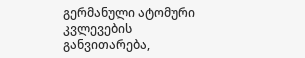გერმანული ატომური კვლევების განვითარება,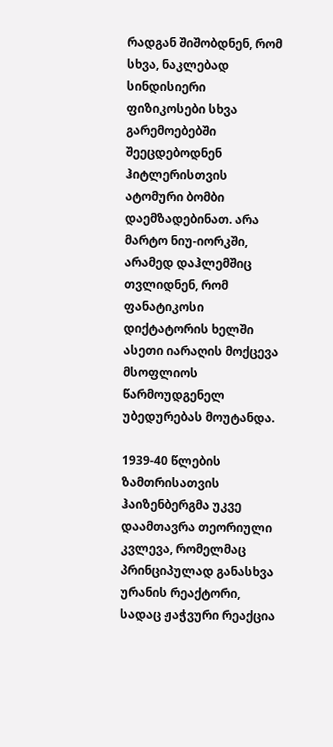რადგან შიშობდნენ, რომ სხვა, ნაკლებად სინდისიერი ფიზიკოსები სხვა გარემოებებში შეეცდებოდნენ ჰიტლერისთვის ატომური ბომბი დაემზადებინათ. არა მარტო ნიუ-იორკში, არამედ დაჰლემშიც თვლიდნენ, რომ ფანატიკოსი დიქტატორის ხელში ასეთი იარაღის მოქცევა მსოფლიოს წარმოუდგენელ უბედურებას მოუტანდა.

1939-40 წლების ზამთრისათვის ჰაიზენბერგმა უკვე დაამთავრა თეორიული კვლევა, რომელმაც პრინციპულად განასხვა ურანის რეაქტორი, სადაც ჟაჭვური რეაქცია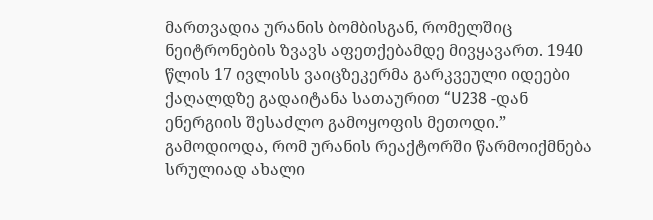მართვადია ურანის ბომბისგან, რომელშიც ნეიტრონების ზვავს აფეთქებამდე მივყავართ. 1940 წლის 17 ივლისს ვაიცზეკერმა გარკვეული იდეები ქაღალდზე გადაიტანა სათაურით “U238 -დან ენერგიის შესაძლო გამოყოფის მეთოდი.” გამოდიოდა, რომ ურანის რეაქტორში წარმოიქმნება სრულიად ახალი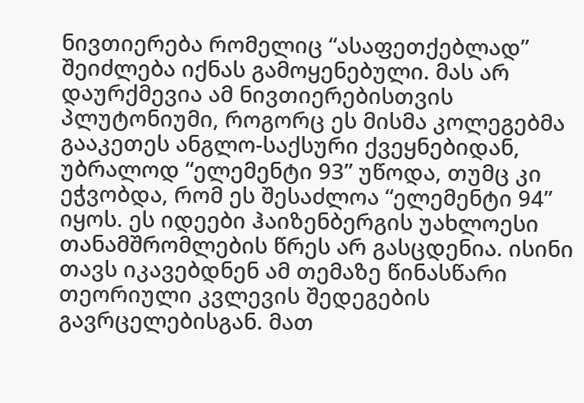ნივთიერება რომელიც “ასაფეთქებლად” შეიძლება იქნას გამოყენებული. მას არ დაურქმევია ამ ნივთიერებისთვის პლუტონიუმი, როგორც ეს მისმა კოლეგებმა გააკეთეს ანგლო-საქსური ქვეყნებიდან, უბრალოდ “ელემენტი 93” უწოდა, თუმც კი ეჭვობდა, რომ ეს შესაძლოა “ელემენტი 94” იყოს. ეს იდეები ჰაიზენბერგის უახლოესი თანამშრომლების წრეს არ გასცდენია. ისინი თავს იკავებდნენ ამ თემაზე წინასწარი თეორიული კვლევის შედეგების გავრცელებისგან. მათ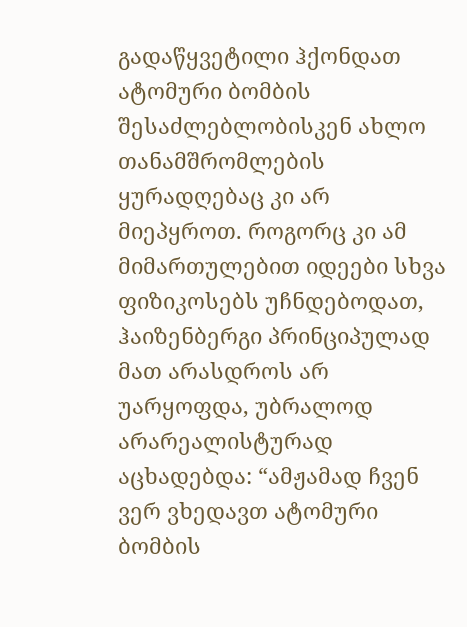გადაწყვეტილი ჰქონდათ ატომური ბომბის შესაძლებლობისკენ ახლო თანამშრომლების ყურადღებაც კი არ მიეპყროთ. როგორც კი ამ მიმართულებით იდეები სხვა ფიზიკოსებს უჩნდებოდათ, ჰაიზენბერგი პრინციპულად მათ არასდროს არ უარყოფდა, უბრალოდ არარეალისტურად აცხადებდა: “ამჟამად ჩვენ ვერ ვხედავთ ატომური ბომბის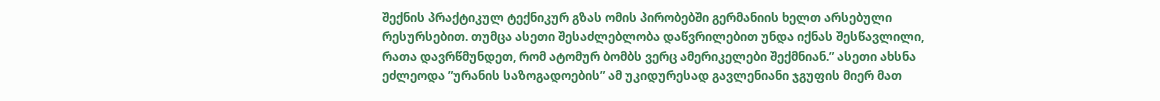შექნის პრაქტიკულ ტექნიკურ გზას ომის პირობებში გერმანიის ხელთ არსებული რესურსებით. თუმცა ასეთი შესაძლებლობა დაწვრილებით უნდა იქნას შესწავლილი, რათა დავრწმუნდეთ, რომ ატომურ ბომბს ვერც ამერიკელები შექმნიან.” ასეთი ახსნა ეძლეოდა ”ურანის საზოგადოების” ამ უკიდურესად გავლენიანი ჯგუფის მიერ მათ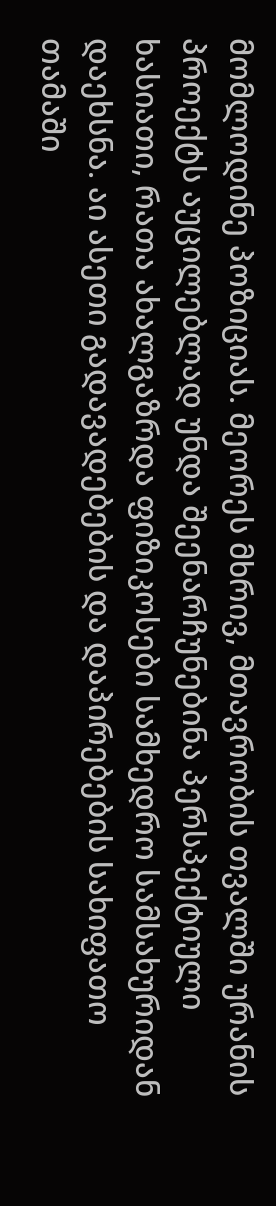მომლოდინე პოზიციას. მეორეს მხრივ, მთავრობის თვალში ურანის პროექტს აუცილებლად უნდა შეენარჩუნებინა პერსპექტიული ხასიათი, რათა ახალგაზრდა ფიზიკოსები სამხედრო სამსახურიდან დაეხსნა. აი ასეთი გადავადებების და დაპირებების სახიფათო თამაში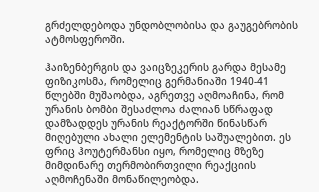გრძელდებოდა უნდობლობისა და გაუგებრობის ატმოსფეროში.

ჰაიზენბერგის და ვაიცზეკერის გარდა მესამე ფიზიკოსმა, რომელიც გერმანიაში 1940-41 წლებში მუშაობდა, აგრეთვე აღმოაჩინა, რომ ურანის ბომბი შესაძლოა ძალიან სწრაფად დამზადდეს ურანის რეაქტორში წინასწარ მიღებული ახალი ელემენტის საშუალებით. ეს ფრიც ჰოუტერმანსი იყო, რომელიც მზეზე მიმდინარე თერმობირთვილი რეაქციის აღმოჩენაში მონაწილეობდა.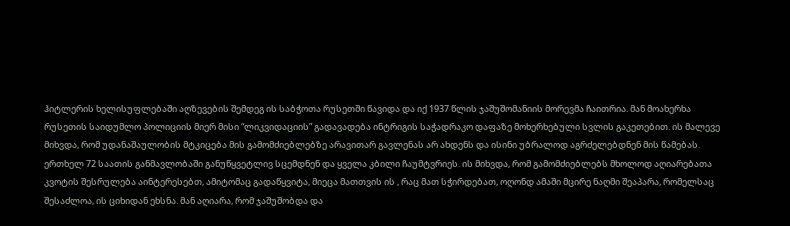ჰიტლერის ხელისუფლებაში აღზევების შემდეგ ის საბჭოთა რუსეთში წავიდა და იქ 1937 წლის ჯაშუშომანიის მორევმა ჩაითრია. მან მოახერხა რუსეთის საიდუმლო პოლიციის მიერ მისი “ლიკვიდაციის” გადავადება ინტრიგის საჭადრაკო დაფაზე მოხერხებული სვლის გაკეთებით. ის მალევე მიხვდა, რომ უდანაშაულობის მტკიცება მის გამომძიებლებზე არავითარ გავლენას არ ახდენს და ისინი უბრალოდ აგრძელებდნენ მის წამებას. ერთხელ 72 საათის განმავლობაში განუწყვეტლივ სცემდნენ და ყველა კბილი ჩაუმტვრიეს. ის მიხვდა, რომ გამომძიებლებს მხოლოდ აღიარებათა კვოტის შესრულება აინტერესებთ, ამიტომაც გადაწყვიტა, მიეცა მათთვის ის , რაც მათ სჭირდებათ, ოღონდ ამაში მცირე ნაღმი შეაპარა, რომელსაც შესაძლოა, ის ციხიდან ეხსნა. მან აღიარა, რომ ჯაშუშობდა და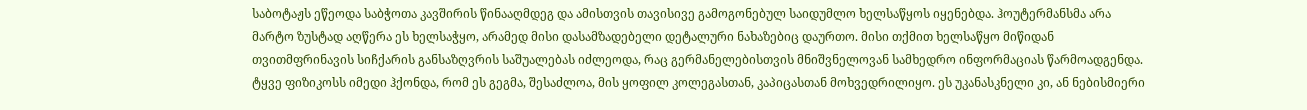საბოტაჟს ეწეოდა საბჭოთა კავშირის წინააღმდეგ და ამისთვის თავისივე გამოგონებულ საიდუმლო ხელსაწყოს იყენებდა. ჰოუტერმანსმა არა მარტო ზუსტად აღწერა ეს ხელსაჭყო, არამედ მისი დასამზადებელი დეტალური ნახაზებიც დაურთო. მისი თქმით ხელსაწყო მიწიდან თვითმფრინავის სიჩქარის განსაზღვრის საშუალებას იძლეოდა, რაც გერმანელებისთვის მნიშვნელოვან სამხედრო ინფორმაციას წარმოადგენდა. ტყვე ფიზიკოსს იმედი ჰქონდა, რომ ეს გეგმა, შესაძლოა, მის ყოფილ კოლეგასთან, კაპიცასთან მოხვედრილიყო. ეს უკანასკნელი კი, ან ნებისმიერი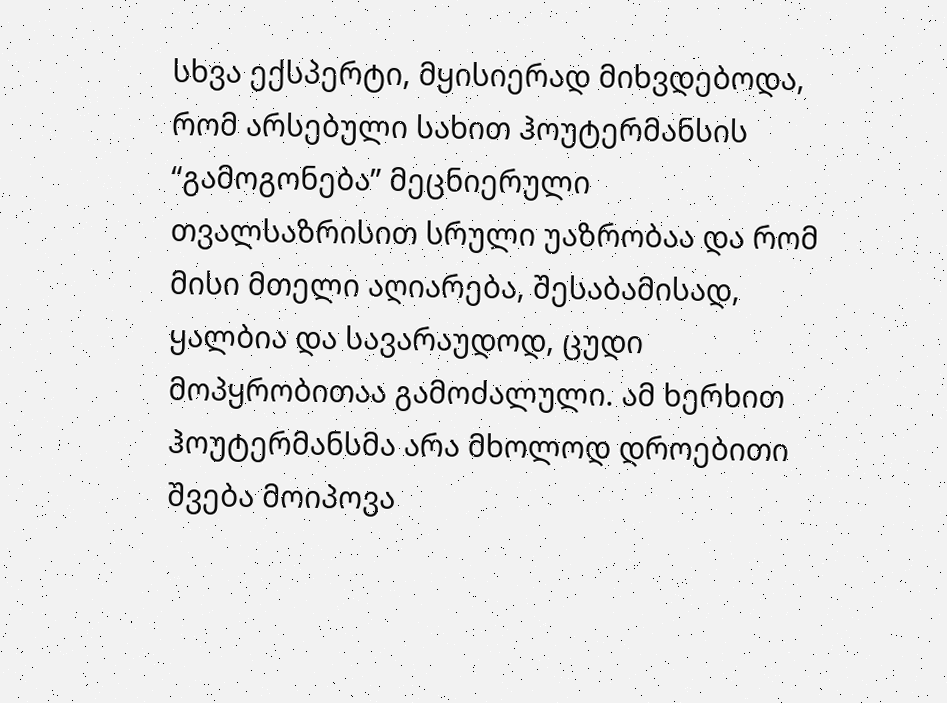სხვა ექსპერტი, მყისიერად მიხვდებოდა, რომ არსებული სახით ჰოუტერმანსის “გამოგონება” მეცნიერული თვალსაზრისით სრული უაზრობაა და რომ მისი მთელი აღიარება, შესაბამისად, ყალბია და სავარაუდოდ, ცუდი მოპყრობითაა გამოძალული. ამ ხერხით ჰოუტერმანსმა არა მხოლოდ დროებითი შვება მოიპოვა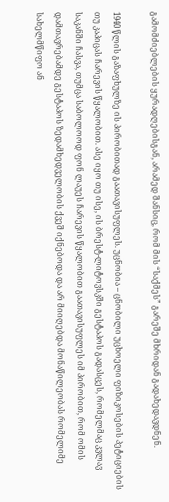გამომძიებლების ყურადღებისგან, არამედ შანსიც, რომ მის “საქმეს” გარეშე მხრიდან გადახედავდნენ.

1940 წლის გაზაფხულზე ის პირობითად გაათავისუფლეს. უცნობია – ცნობილი უცხოელი ფიზიკოსების პეტიციების თუ კაპიცას ჩარევის წყალობით. ასე იყო თუ ისე, ის ბრესტ-ლიტოვსკში გესტაპოს გადასცეს, რომელმაც კვლავ საკანში ჩასვა, თუმცა საბოლოოდ ფონ ლაუეს ჩარევის წყალობით გაათავისუფლეს იმ პირობით, რომ ომის დამთავრებამდე გესტაპოს ზედამხედველობის ქვეშ იქნებოდა და არ მიიღებდა მონაწილეობას რომელიმე სახელმწიფო ან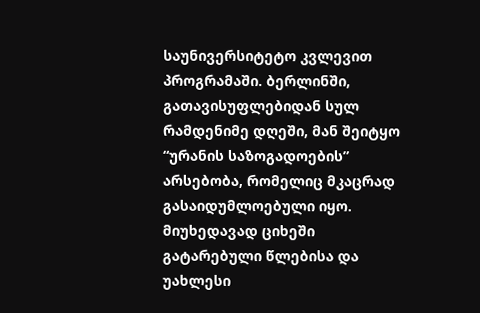საუნივერსიტეტო კვლევით პროგრამაში. ბერლინში, გათავისუფლებიდან სულ რამდენიმე დღეში, მან შეიტყო “ურანის საზოგადოების” არსებობა, რომელიც მკაცრად გასაიდუმლოებული იყო. მიუხედავად ციხეში გატარებული წლებისა და უახლესი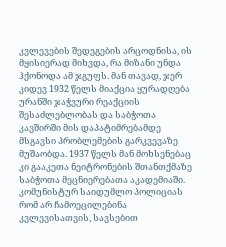კვლევების შედეგების არცოდნისა, ის მყისიერად მიხვდა, რა მიზანი უნდა ჰქონოდა ამ ჯგუფს. მან თავად, ჯერ კიდევ 1932 წელს მიაქცია ყურადღება ურანში ჯაჭვური რეაქციის შესაძლებლობას და საბჭოთა კავშირში მის დაპატიმრებამდე მსგავსი პრობლემების გარკვევაზე მუშაობდა. 1937 წელს მან მოხსენებაც კი გააკეთა ნეიტრონების შთანთქმაზე საბჭოთა მეცნიერებათა აკადემიაში. კომუნისტურ საიდუმლო პოლიციას რომ არ ჩამოეცილებინა კვლევისათვის, სავსებით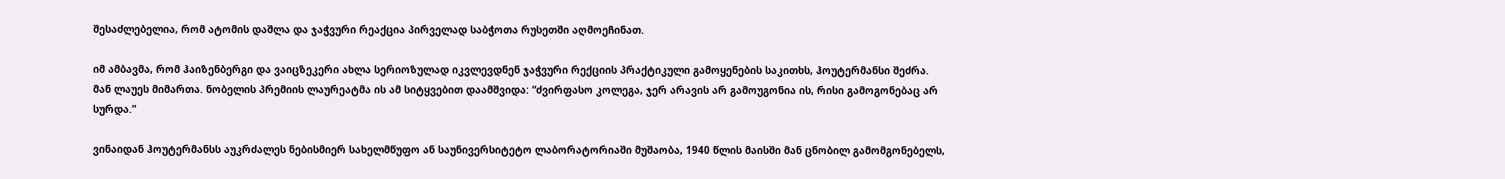შესაძლებელია, რომ ატომის დაშლა და ჯაჭვური რეაქცია პირველად საბჭოთა რუსეთში აღმოეჩინათ.

იმ ამბავმა, რომ ჰაიზენბერგი და ვაიცზეკერი ახლა სერიოზულად იკვლევდნენ ჯაჭვური რექციის პრაქტიკული გამოყენების საკითხს, ჰოუტერმანსი შეძრა. მან ლაუეს მიმართა. ნობელის პრემიის ლაურეატმა ის ამ სიტყვებით დაამშვიდა: “ძვირფასო კოლეგა, ჯერ არავის არ გამოუგონია ის, რისი გამოგონებაც არ სურდა.”

ვინაიდან ჰოუტერმანსს აუკრძალეს ნებისმიერ სახელმწუფო ან საუნივერსიტეტო ლაბორატორიაში მუშაობა, 1940 წლის მაისში მან ცნობილ გამომგონებელს,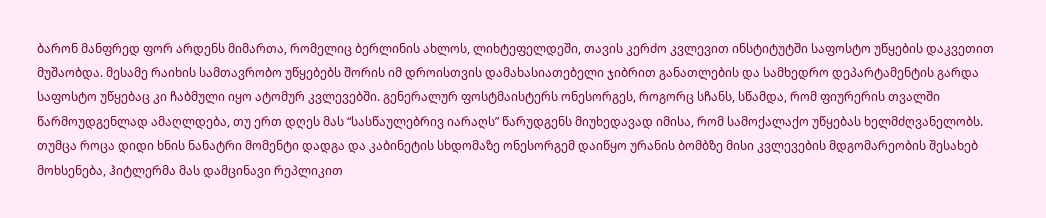ბარონ მანფრედ ფორ არდენს მიმართა, რომელიც ბერლინის ახლოს, ლიხტეფელდეში, თავის კერძო კვლევით ინსტიტუტში საფოსტო უწყების დაკვეთით მუშაობდა. მესამე რაიხის სამთავრობო უწყებებს შორის იმ დროისთვის დამახასიათებელი ჯიბრით განათლების და სამხედრო დეპარტამენტის გარდა საფოსტო უწყებაც კი ჩაბმული იყო ატომურ კვლევებში. გენერალურ ფოსტმაისტერს ონესორგეს, როგორც სჩანს, სწამდა, რომ ფიურერის თვალში წარმოუდგენლად ამაღლდება, თუ ერთ დღეს მას “სასწაულებრივ იარაღს” წარუდგენს მიუხედავად იმისა, რომ სამოქალაქო უწყებას ხელმძღვანელობს. თუმცა როცა დიდი ხნის ნანატრი მომენტი დადგა და კაბინეტის სხდომაზე ონესორგემ დაიწყო ურანის ბომბზე მისი კვლევების მდგომარეობის შესახებ მოხსენება, ჰიტლერმა მას დამცინავი რეპლიკით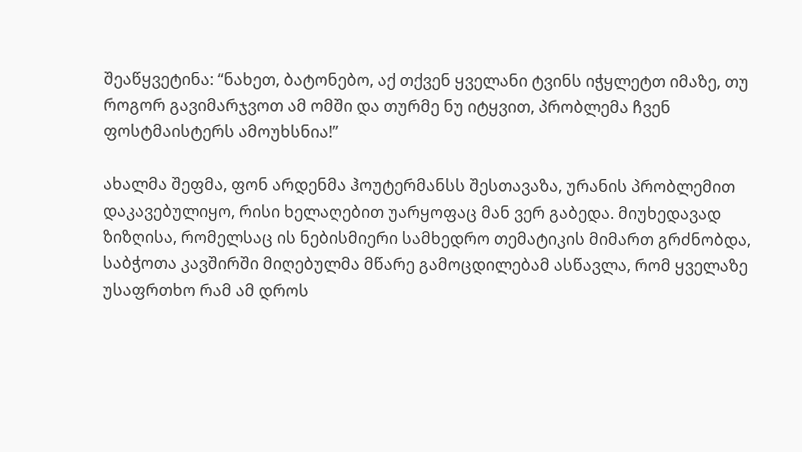შეაწყვეტინა: “ნახეთ, ბატონებო, აქ თქვენ ყველანი ტვინს იჭყლეტთ იმაზე, თუ როგორ გავიმარჯვოთ ამ ომში და თურმე ნუ იტყვით, პრობლემა ჩვენ ფოსტმაისტერს ამოუხსნია!”

ახალმა შეფმა, ფონ არდენმა ჰოუტერმანსს შესთავაზა, ურანის პრობლემით დაკავებულიყო, რისი ხელაღებით უარყოფაც მან ვერ გაბედა. მიუხედავად ზიზღისა, რომელსაც ის ნებისმიერი სამხედრო თემატიკის მიმართ გრძნობდა, საბჭოთა კავშირში მიღებულმა მწარე გამოცდილებამ ასწავლა, რომ ყველაზე უსაფრთხო რამ ამ დროს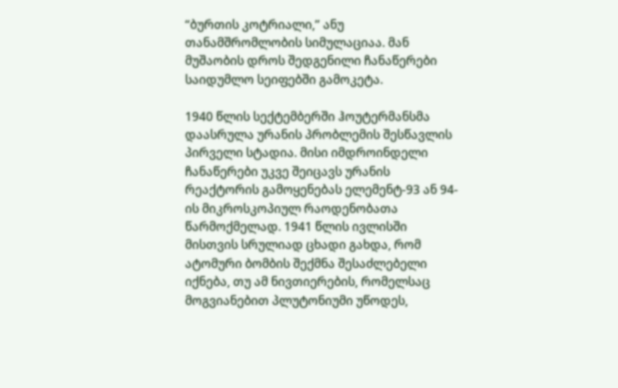“ბურთის კოტრიალი,” ანუ თანამშრომლობის სიმულაციაა. მან მუშაობის დროს შედგენილი ჩანაწერები საიდუმლო სეიფებში გამოკეტა.

1940 წლის სექტემბერში ჰოუტერმანსმა დაასრულა ურანის პრობლემის შესწავლის პირველი სტადია. მისი იმდროინდელი ჩანაწერები უკვე შეიცავს ურანის რეაქტორის გამოყენებას ელემენტ-93 ან 94-ის მიკროსკოპიულ რაოდენობათა წარმოქმელად. 1941 წლის ივლისში მისთვის სრულიად ცხადი გახდა, რომ ატომური ბომბის შექმნა შესაძლებელი იქნება, თუ ამ ნივთიერების, რომელსაც მოგვიანებით პლუტონიუმი უწოდეს,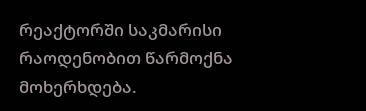რეაქტორში საკმარისი რაოდენობით წარმოქნა მოხერხდება.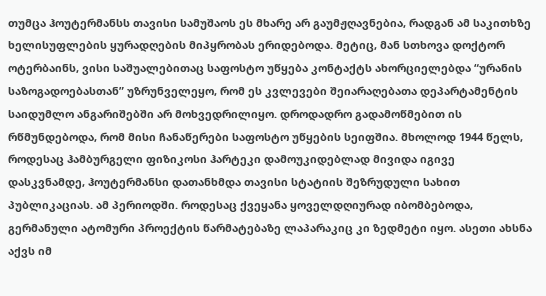თუმცა ჰოუტერმანსს თავისი სამუშაოს ეს მხარე არ გაუმჟღავნებია, რადგან ამ საკითხზე ხელისუფლების ყურადღების მიპყრობას ერიდებოდა. მეტიც, მან სთხოვა დოქტორ ოტერბაინს, ვისი საშუალებითაც საფოსტო უწყება კონტაქტს ახორციელებდა “ურანის საზოგადოებასთან” უზრუნველეყო, რომ ეს კვლევები შეიარაღებათა დეპარტამენტის საიდუმლო ანგარიშებში არ მოხვედრილიყო. დროდადრო გადამოწმებით ის რწმუნდებოდა, რომ მისი ჩანაწერები საფოსტო უწყების სეიფშია. მხოლოდ 1944 წელს, როდესაც ჰამბურგელი ფიზიკოსი ჰარტეკი დამოუკიდებლად მივიდა იგივე დასკვნამდე, ჰოუტერმანსი დათანხმდა თავისი სტატიის შეზრუდული სახით პუბლიკაციას. ამ პერიოდში. როდესაც ქვეყანა ყოველდღიურად იბომბებოდა, გერმანული ატომური პროექტის წარმატებაზე ლაპარაკიც კი ზედმეტი იყო. ასეთი ახსნა აქვს იმ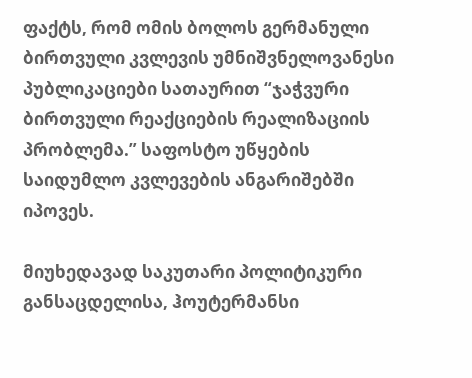ფაქტს, რომ ომის ბოლოს გერმანული ბირთვული კვლევის უმნიშვნელოვანესი პუბლიკაციები სათაურით “ჯაჭვური ბირთვული რეაქციების რეალიზაციის პრობლემა.” საფოსტო უწყების საიდუმლო კვლევების ანგარიშებში იპოვეს.

მიუხედავად საკუთარი პოლიტიკური განსაცდელისა, ჰოუტერმანსი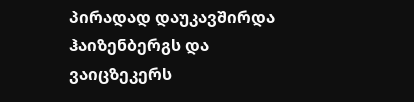პირადად დაუკავშირდა ჰაიზენბერგს და ვაიცზეკერს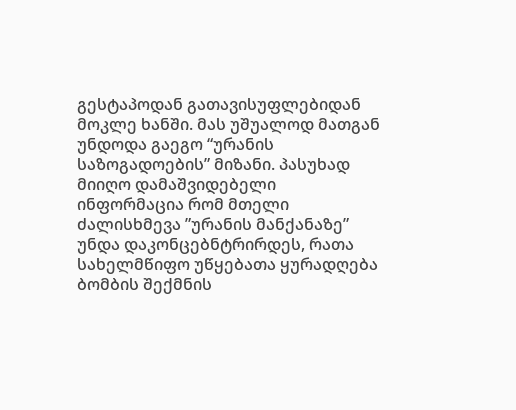გესტაპოდან გათავისუფლებიდან მოკლე ხანში. მას უშუალოდ მათგან უნდოდა გაეგო “ურანის საზოგადოების” მიზანი. პასუხად მიიღო დამაშვიდებელი ინფორმაცია რომ მთელი ძალისხმევა ”ურანის მანქანაზე” უნდა დაკონცებნტრირდეს, რათა სახელმწიფო უწყებათა ყურადღება ბომბის შექმნის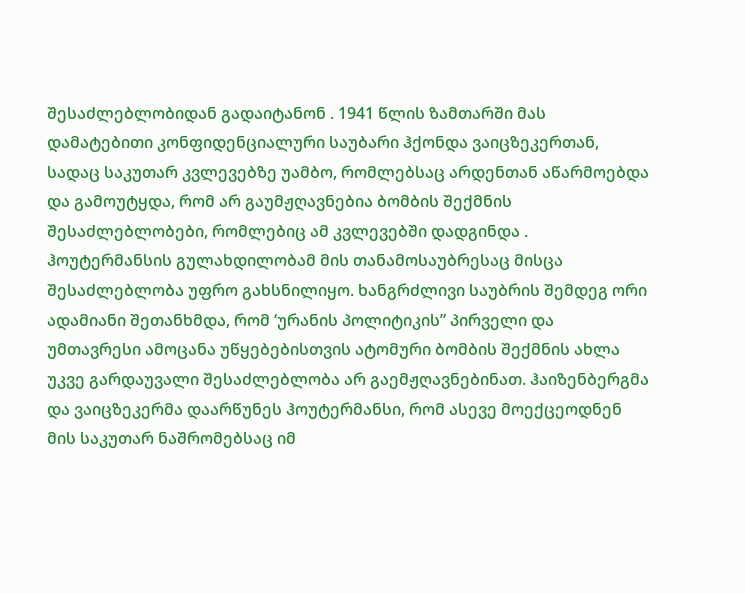შესაძლებლობიდან გადაიტანონ . 1941 წლის ზამთარში მას დამატებითი კონფიდენციალური საუბარი ჰქონდა ვაიცზეკერთან, სადაც საკუთარ კვლევებზე უამბო, რომლებსაც არდენთან აწარმოებდა და გამოუტყდა, რომ არ გაუმჟღავნებია ბომბის შექმნის შესაძლებლობები, რომლებიც ამ კვლევებში დადგინდა . ჰოუტერმანსის გულახდილობამ მის თანამოსაუბრესაც მისცა შესაძლებლობა უფრო გახსნილიყო. ხანგრძლივი საუბრის შემდეგ ორი ადამიანი შეთანხმდა, რომ ‘ურანის პოლიტიკის” პირველი და უმთავრესი ამოცანა უწყებებისთვის ატომური ბომბის შექმნის ახლა უკვე გარდაუვალი შესაძლებლობა არ გაემჟღავნებინათ. ჰაიზენბერგმა და ვაიცზეკერმა დაარწუნეს ჰოუტერმანსი, რომ ასევე მოექცეოდნენ მის საკუთარ ნაშრომებსაც იმ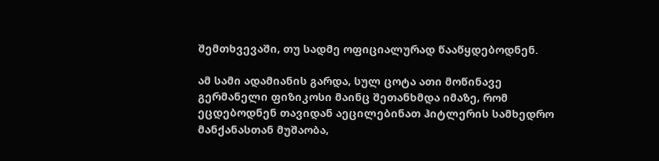შემთხვევაში, თუ სადმე ოფიციალურად წააწყდებოდნენ.

ამ სამი ადამიანის გარდა, სულ ცოტა ათი მოწინავე გერმანელი ფიზიკოსი მაინც შეთანხმდა იმაზე, რომ ეცდებოდნენ თავიდან აეცილებინათ ჰიტლერის სამხედრო მანქანასთან მუშაობა,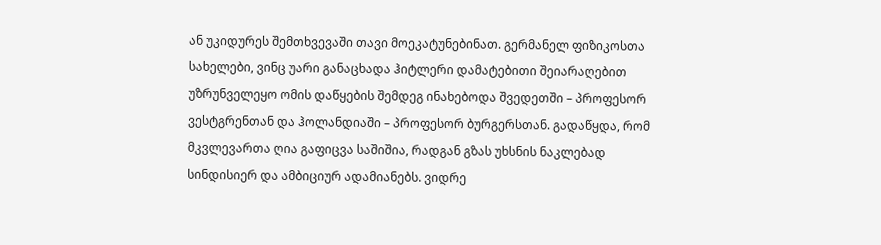ან უკიდურეს შემთხვევაში თავი მოეკატუნებინათ. გერმანელ ფიზიკოსთა სახელები, ვინც უარი განაცხადა ჰიტლერი დამატებითი შეიარაღებით უზრუნველეყო ომის დაწყების შემდეგ ინახებოდა შვედეთში – პროფესორ ვესტგრენთან და ჰოლანდიაში – პროფესორ ბურგერსთან. გადაწყდა, რომ მკვლევართა ღია გაფიცვა საშიშია, რადგან გზას უხსნის ნაკლებად სინდისიერ და ამბიციურ ადამიანებს. ვიდრე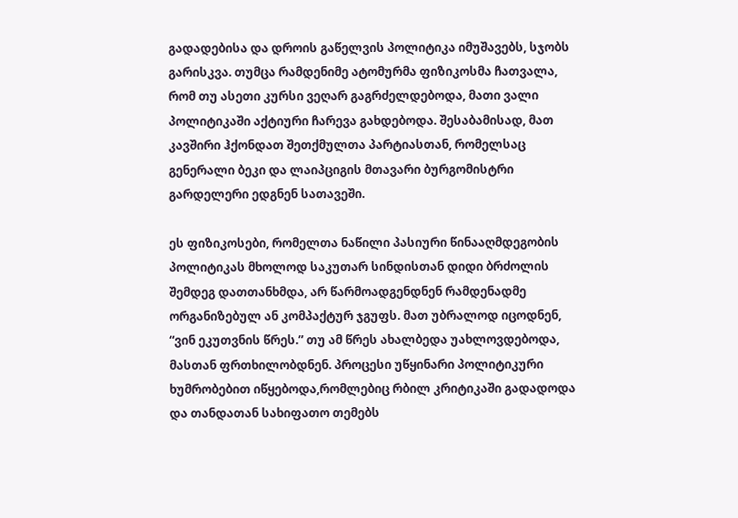გადადებისა და დროის გაწელვის პოლიტიკა იმუშავებს, სჯობს გარისკვა. თუმცა რამდენიმე ატომურმა ფიზიკოსმა ჩათვალა, რომ თუ ასეთი კურსი ვეღარ გაგრძელდებოდა, მათი ვალი პოლიტიკაში აქტიური ჩარევა გახდებოდა. შესაბამისად, მათ კავშირი ჰქონდათ შეთქმულთა პარტიასთან, რომელსაც გენერალი ბეკი და ლაიპციგის მთავარი ბურგომისტრი გარდელერი ედგნენ სათავეში.

ეს ფიზიკოსები, რომელთა ნაწილი პასიური წინააღმდეგობის პოლიტიკას მხოლოდ საკუთარ სინდისთან დიდი ბრძოლის შემდეგ დათთანხმდა, არ წარმოადგენდნენ რამდენადმე ორგანიზებულ ან კომპაქტურ ჯგუფს. მათ უბრალოდ იცოდნენ, “ვინ ეკუთვნის წრეს.” თუ ამ წრეს ახალბედა უახლოვდებოდა, მასთან ფრთხილობდნენ. პროცესი უწყინარი პოლიტიკური ხუმრობებით იწყებოდა,რომლებიც რბილ კრიტიკაში გადადოდა და თანდათან სახიფათო თემებს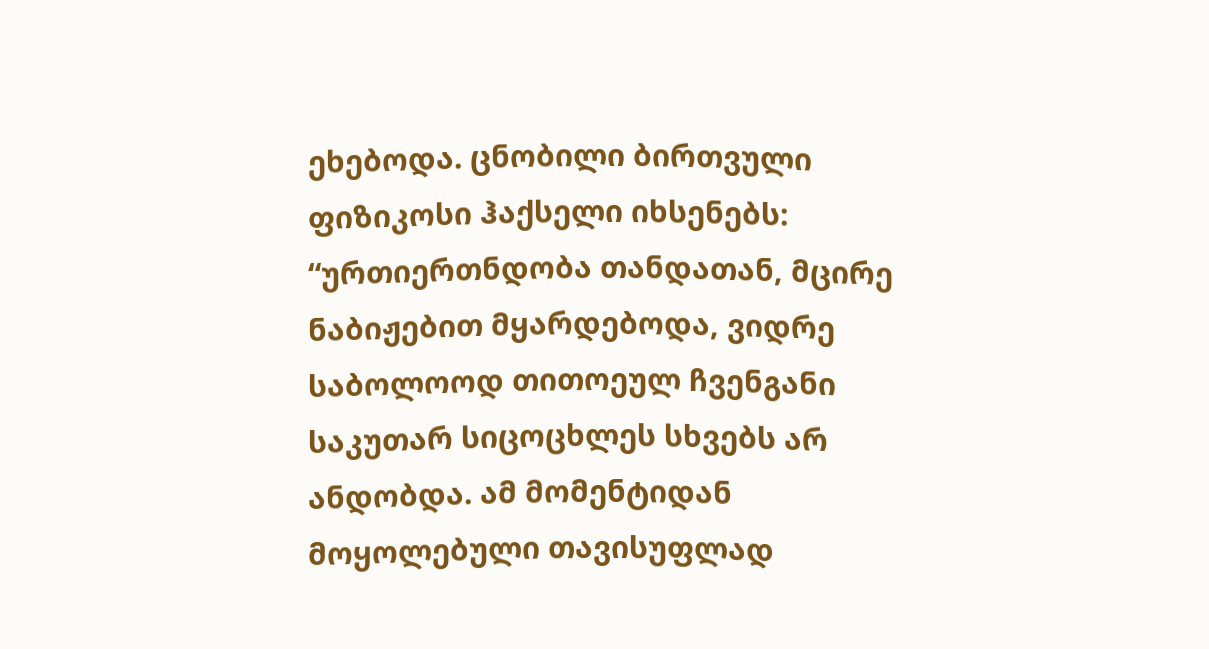ეხებოდა. ცნობილი ბირთვული ფიზიკოსი ჰაქსელი იხსენებს: “ურთიერთნდობა თანდათან, მცირე ნაბიჟებით მყარდებოდა, ვიდრე საბოლოოდ თითოეულ ჩვენგანი საკუთარ სიცოცხლეს სხვებს არ ანდობდა. ამ მომენტიდან მოყოლებული თავისუფლად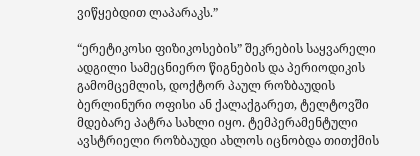ვიწყებდით ლაპარაკს.”

“ერეტიკოსი ფიზიკოსების” შეკრების საყვარელი ადგილი სამეცნიერო წიგნების და პერიოდიკის გამომცემლის, დოქტორ პაულ როზბაუდის ბერლინური ოფისი ან ქალაქგარეთ, ტელტოვში მდებარე პატრა სახლი იყო. ტემპერამენტული ავსტრიელი როზბაუდი ახლოს იცნობდა თითქმის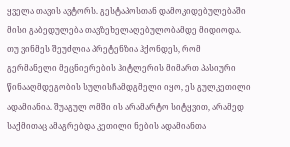ყველა თავის ავტორს. გესტაპოსთან დამოკიდებულებაში მისი გაბედულება თავზეხელაღებულობამდე მიდიოდა. თუ ვინმეს შეუძლია პრეტენზია ჰქონდეს, რომ გერმანელი მეცნიერების ჰიტლერის მიმართ პასიური წინააღმდეგობის სულისჩამდგმელი იყო, ეს გულკეთილი ადამიანია. შუაგულ ომში ის არამარტო სიტყვით, არამედ საქმითაც ამაგრებდა კეთილი ნების ადამიანთა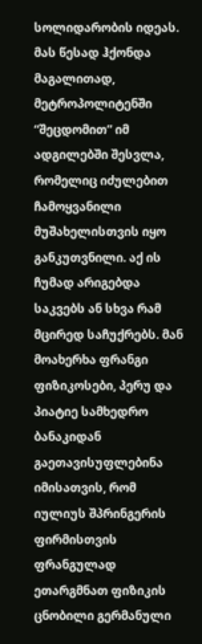სოლიდარობის იდეას. მას წესად ჰქონდა მაგალითად, მეტროპოლიტენში “შეცდომით” იმ ადგილებში შესვლა, რომელიც იძულებით ჩამოყვანილი მუშახელისთვის იყო განკუთვნილი. აქ ის ჩუმად არიგებდა საკვებს ან სხვა რამ მცირედ საჩუქრებს. მან მოახერხა ფრანგი ფიზიკოსები, პერუ და პიატიე სამხედრო ბანაკიდან გაეთავისუფლებინა იმისათვის, რომ იულიუს შპრინგერის ფირმისთვის ფრანგულად ეთარგმნათ ფიზიკის ცნობილი გერმანული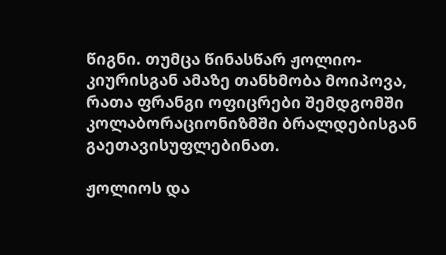წიგნი. თუმცა წინასწარ ჟოლიო-კიურისგან ამაზე თანხმობა მოიპოვა, რათა ფრანგი ოფიცრები შემდგომში კოლაბორაციონიზმში ბრალდებისგან გაეთავისუფლებინათ.

ჟოლიოს და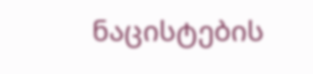ნაცისტების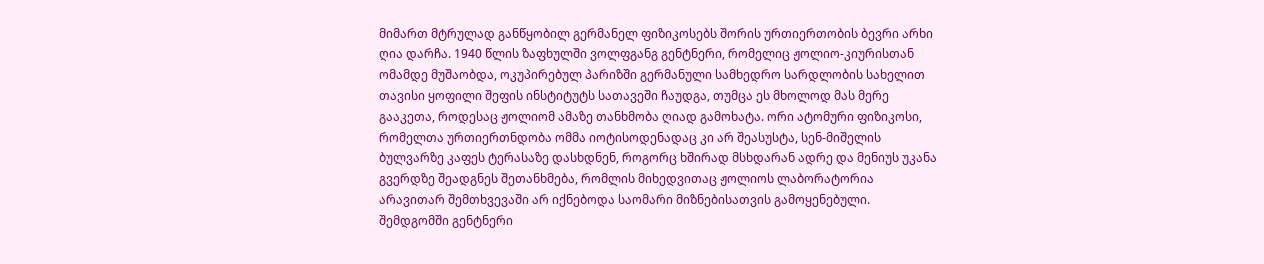მიმართ მტრულად განწყობილ გერმანელ ფიზიკოსებს შორის ურთიერთობის ბევრი არხი ღია დარჩა. 1940 წლის ზაფხულში ვოლფგანგ გენტნერი, რომელიც ჟოლიო-კიურისთან ომამდე მუშაობდა, ოკუპირებულ პარიზში გერმანული სამხედრო სარდლობის სახელით თავისი ყოფილი შეფის ინსტიტუტს სათავეში ჩაუდგა, თუმცა ეს მხოლოდ მას მერე გააკეთა, როდესაც ჟოლიომ ამაზე თანხმობა ღიად გამოხატა. ორი ატომური ფიზიკოსი, რომელთა ურთიერთნდობა ომმა იოტისოდენადაც კი არ შეასუსტა, სენ-მიშელის ბულვარზე კაფეს ტერასაზე დასხდნენ, როგორც ხშირად მსხდარან ადრე და მენიუს უკანა გვერდზე შეადგნეს შეთანხმება, რომლის მიხედვითაც ჟოლიოს ლაბორატორია არავითარ შემთხვევაში არ იქნებოდა საომარი მიზნებისათვის გამოყენებული. შემდგომში გენტნერი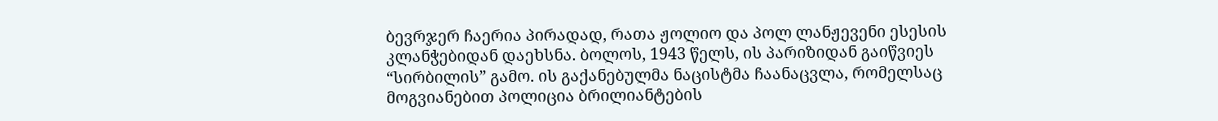ბევრჯერ ჩაერია პირადად, რათა ჟოლიო და პოლ ლანჟევენი ესესის კლანჭებიდან დაეხსნა. ბოლოს, 1943 წელს, ის პარიზიდან გაიწვიეს “სირბილის” გამო. ის გაქანებულმა ნაცისტმა ჩაანაცვლა, რომელსაც მოგვიანებით პოლიცია ბრილიანტების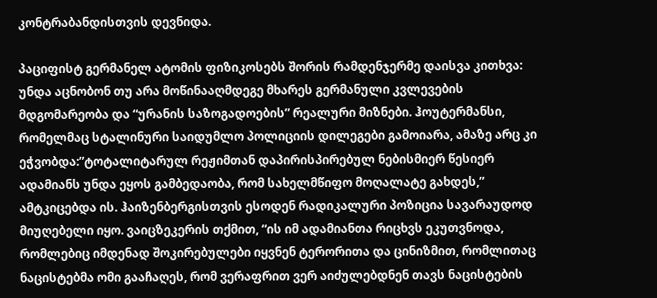კონტრაბანდისთვის დევნიდა.

პაციფისტ გერმანელ ატომის ფიზიკოსებს შორის რამდენჯერმე დაისვა კითხვა: უნდა აცნობონ თუ არა მოწინააღმდეგე მხარეს გერმანული კვლევების მდგომარეობა და “ურანის საზოგადოების” რეალური მიზნები. ჰოუტერმანსი, რომელმაც სტალინური საიდუმლო პოლიციის დილეგები გამოიარა, ამაზე არც კი ეჭვობდა:”ტოტალიტარულ რეჟიმთან დაპირისპირებულ ნებისმიერ წესიერ ადამიანს უნდა ეყოს გამბედაობა, რომ სახელმწიფო მოღალატე გახდეს,” ამტკიცებდა ის. ჰაიზენბერგისთვის ესოდენ რადიკალური პოზიცია სავარაუდოდ მიუღებელი იყო. ვაიცზეკერის თქმით, “ის იმ ადამიანთა რიცხვს ეკუთვნოდა, რომლებიც იმდენად შოკირებულები იყვნენ ტერორითა და ცინიზმით, რომლითაც ნაცისტებმა ომი გააჩაღეს, რომ ვერაფრით ვერ აიძულებდნენ თავს ნაცისტების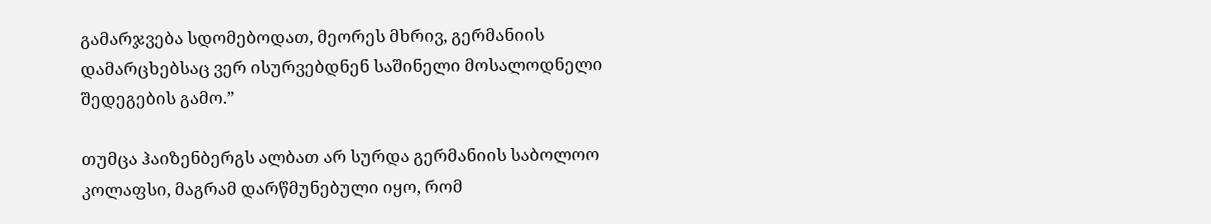გამარჯვება სდომებოდათ, მეორეს მხრივ, გერმანიის დამარცხებსაც ვერ ისურვებდნენ საშინელი მოსალოდნელი შედეგების გამო.”

თუმცა ჰაიზენბერგს ალბათ არ სურდა გერმანიის საბოლოო კოლაფსი, მაგრამ დარწმუნებული იყო, რომ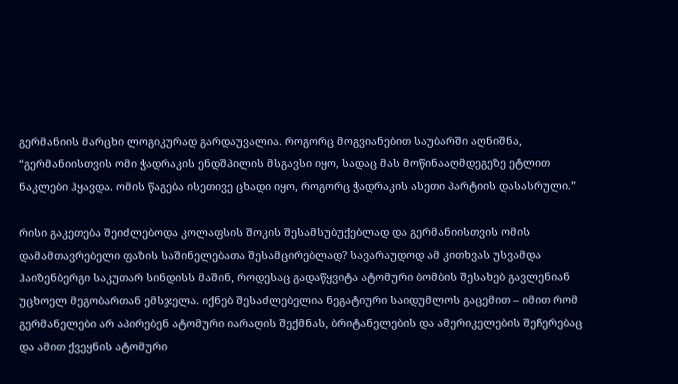გერმანიის მარცხი ლოგიკურად გარდაუვალია. როგორც მოგვიანებით საუბარში აღნიშნა, “გერმანიისთვის ომი ჭადრაკის ენდშპილის მსგავსი იყო, სადაც მას მოწინააღმდეგეზე ეტლით ნაკლები ჰყავდა. ომის წაგება ისეთივე ცხადი იყო, როგორც ჭადრაკის ასეთი პარტიის დასასრული.”

რისი გაკეთება შეიძლებოდა კოლაფსის შოკის შესამსუბუქებლად და გერმანიისთვის ომის დამამთავრებელი ფაზის საშინელებათა შესამცირებლად? სავარაუდოდ ამ კითხვას უსვამდა ჰაიზენბერგი საკუთარ სინდისს მაშინ, როდესაც გადაწყვიტა ატომური ბომბის შესახებ გავლენიან უცხოელ მეგობართან ემსჯელა. იქნებ შესაძლებელია ნეგატიური საიდუმლოს გაცემით – იმით რომ გერმანელები არ აპირებენ ატომური იარაღის შექმნას, ბრიტანელების და ამერიკელების შეჩერებაც და ამით ქვეყნის ატომური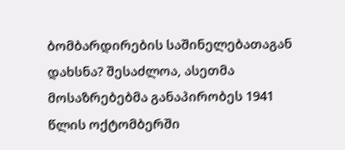ბომბარდირების საშინელებათაგან დახსნა? შესაძლოა, ასეთმა მოსაზრებებმა განაპირობეს 1941 წლის ოქტომბერში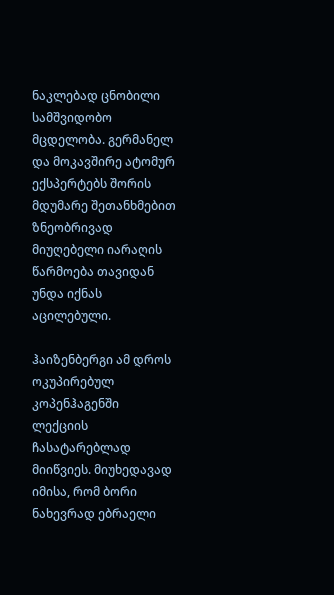ნაკლებად ცნობილი სამშვიდობო მცდელობა. გერმანელ და მოკავშირე ატომურ ექსპერტებს შორის მდუმარე შეთანხმებით ზნეობრივად მიუღებელი იარაღის წარმოება თავიდან უნდა იქნას აცილებული.

ჰაიზენბერგი ამ დროს ოკუპირებულ კოპენჰაგენში ლექციის ჩასატარებლად მიიწვიეს. მიუხედავად იმისა, რომ ბორი ნახევრად ებრაელი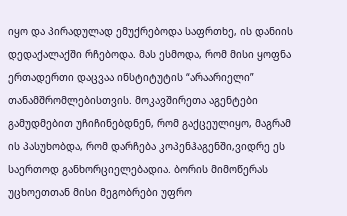იყო და პირადულად ემუქრებოდა საფრთხე, ის დანიის დედაქალაქში რჩებოდა. მას ესმოდა, რომ მისი ყოფნა ერთადერთი დაცვაა ინსტიტუტის “არაარიელი” თანამშრომლებისთვის. მოკავშირეთა აგენტები გამუდმებით უჩიჩინებდნენ, რომ გაქცეულიყო, მაგრამ ის პასუხობდა, რომ დარჩება კოპენჰაგენში,ვიდრე ეს საერთოდ განხორციელებადია. ბორის მიმოწერას უცხოეთთან მისი მეგობრები უფრო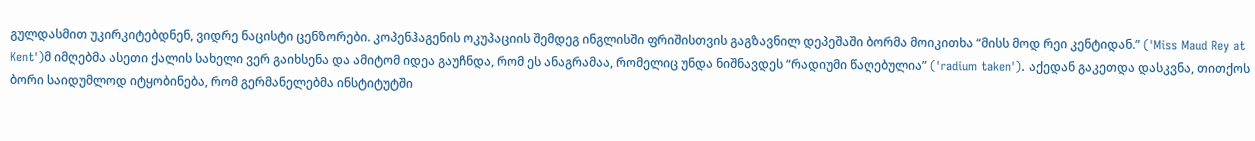გულდასმით უკირკიტებდნენ, ვიდრე ნაცისტი ცენზორები. კოპენჰაგენის ოკუპაციის შემდეგ ინგლისში ფრიშისთვის გაგზავნილ დეპეშაში ბორმა მოიკითხა “მისს მოდ რეი კენტიდან.” ('Miss Maud Rey at Kent')მ იმღებმა ასეთი ქალის სახელი ვერ გაიხსენა და ამიტომ იდეა გაუჩნდა, რომ ეს ანაგრამაა, რომელიც უნდა ნიშნავდეს “რადიუმი წაღებულია” ('radium taken'). აქედან გაკეთდა დასკვნა, თითქოს ბორი საიდუმლოდ იტყობინება, რომ გერმანელებმა ინსტიტუტში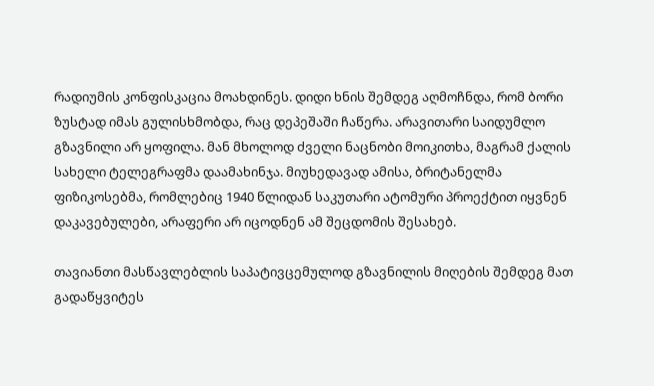რადიუმის კონფისკაცია მოახდინეს. დიდი ხნის შემდეგ აღმოჩნდა, რომ ბორი ზუსტად იმას გულისხმობდა, რაც დეპეშაში ჩაწერა. არავითარი საიდუმლო გზავნილი არ ყოფილა. მან მხოლოდ ძველი ნაცნობი მოიკითხა, მაგრამ ქალის სახელი ტელეგრაფმა დაამახინჯა. მიუხედავად ამისა, ბრიტანელმა ფიზიკოსებმა, რომლებიც 1940 წლიდან საკუთარი ატომური პროექტით იყვნენ დაკავებულები, არაფერი არ იცოდნენ ამ შეცდომის შესახებ.

თავიანთი მასწავლებლის საპატივცემულოდ გზავნილის მიღების შემდეგ მათ გადაწყვიტეს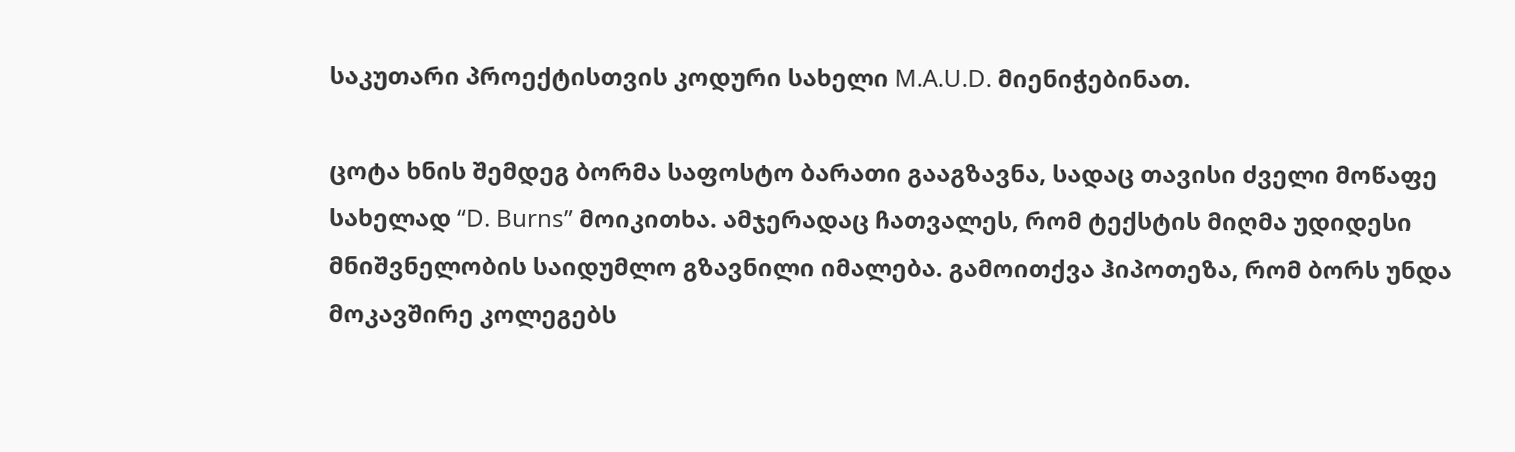საკუთარი პროექტისთვის კოდური სახელი M.A.U.D. მიენიჭებინათ.

ცოტა ხნის შემდეგ ბორმა საფოსტო ბარათი გააგზავნა, სადაც თავისი ძველი მოწაფე სახელად “D. Burns” მოიკითხა. ამჯერადაც ჩათვალეს, რომ ტექსტის მიღმა უდიდესი მნიშვნელობის საიდუმლო გზავნილი იმალება. გამოითქვა ჰიპოთეზა, რომ ბორს უნდა მოკავშირე კოლეგებს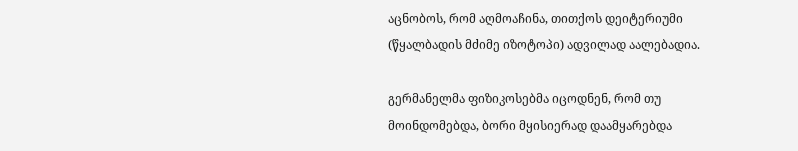აცნობოს, რომ აღმოაჩინა, თითქოს დეიტერიუმი (წყალბადის მძიმე იზოტოპი) ადვილად აალებადია.

გერმანელმა ფიზიკოსებმა იცოდნენ, რომ თუ მოინდომებდა, ბორი მყისიერად დაამყარებდა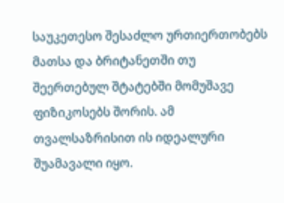საუკეთესო შესაძლო ურთიერთობებს მათსა და ბრიტანეთში თუ შეერთებულ შტატებში მომუშავე ფიზიკოსებს შორის. ამ თვალსაზრისით ის იდეალური შუამავალი იყო.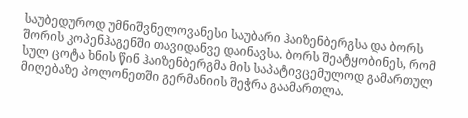საუბედუროდ უმნიშვნელოვანესი საუბარი ჰაიზენბერგსა და ბორს შორის კოპენჰაგენში თავიდანვე დაინავსა. ბორს შეატყობინეს, რომ სულ ცოტა ხნის წინ ჰაიზენბერგმა მის საპატივცემულოდ გამართულ მიღებაზე პოლონეთში გერმანიის შეჭრა გაამართლა.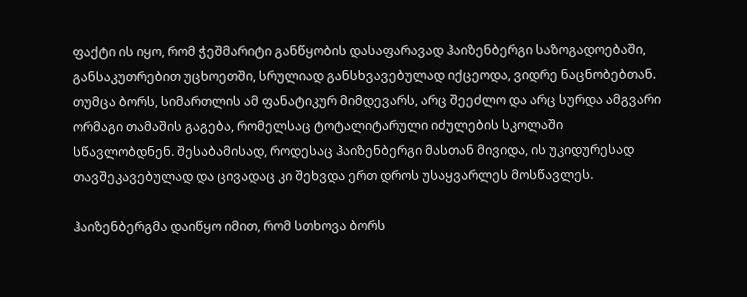ფაქტი ის იყო, რომ ჭეშმარიტი განწყობის დასაფარავად ჰაიზენბერგი საზოგადოებაში, განსაკუთრებით უცხოეთში, სრულიად განსხვავებულად იქცეოდა, ვიდრე ნაცნობებთან. თუმცა ბორს, სიმართლის ამ ფანატიკურ მიმდევარს, არც შეეძლო და არც სურდა ამგვარი ორმაგი თამაშის გაგება, რომელსაც ტოტალიტარული იძულების სკოლაში სწავლობდნენ. შესაბამისად, როდესაც ჰაიზენბერგი მასთან მივიდა, ის უკიდურესად თავშეკავებულად და ცივადაც კი შეხვდა ერთ დროს უსაყვარლეს მოსწავლეს.

ჰაიზენბერგმა დაიწყო იმით, რომ სთხოვა ბორს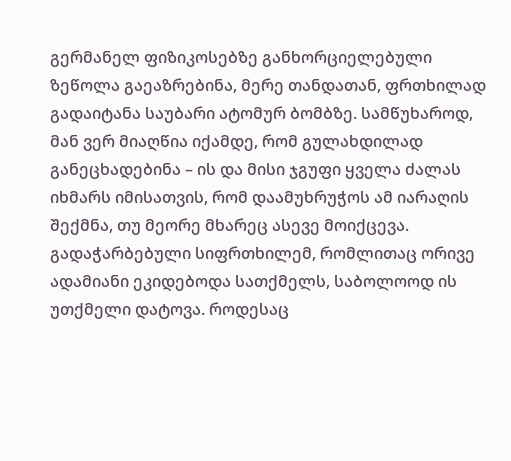გერმანელ ფიზიკოსებზე განხორციელებული ზეწოლა გაეაზრებინა, მერე თანდათან, ფრთხილად გადაიტანა საუბარი ატომურ ბომბზე. სამწუხაროდ, მან ვერ მიაღწია იქამდე, რომ გულახდილად განეცხადებინა – ის და მისი ჯგუფი ყველა ძალას იხმარს იმისათვის, რომ დაამუხრუჭოს ამ იარაღის შექმნა, თუ მეორე მხარეც ასევე მოიქცევა. გადაჭარბებული სიფრთხილემ, რომლითაც ორივე ადამიანი ეკიდებოდა სათქმელს, საბოლოოდ ის უთქმელი დატოვა. როდესაც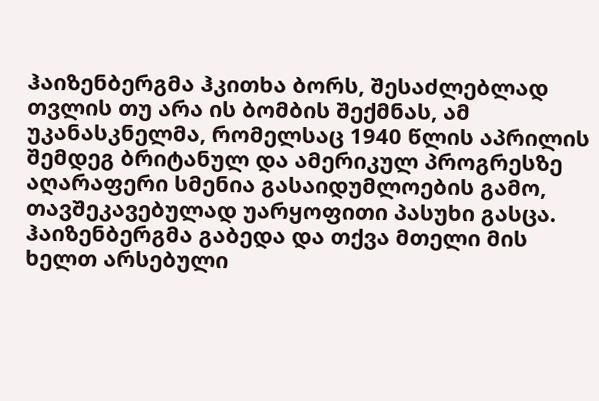ჰაიზენბერგმა ჰკითხა ბორს, შესაძლებლად თვლის თუ არა ის ბომბის შექმნას, ამ უკანასკნელმა, რომელსაც 1940 წლის აპრილის შემდეგ ბრიტანულ და ამერიკულ პროგრესზე აღარაფერი სმენია გასაიდუმლოების გამო, თავშეკავებულად უარყოფითი პასუხი გასცა. ჰაიზენბერგმა გაბედა და თქვა მთელი მის ხელთ არსებული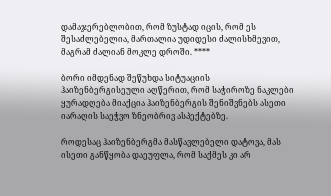დამაჯერებლობით, რომ ზუსტად იცის, რომ ეს შესაძლებელია, მართალია უდიდესი ძალისხმევით, მაგრამ ძალიან მოკლე დროში. ****

ბორი იმდენად შეწუხდა სიტუაციის ჰაიზენბერგისეული აღწერით, რომ საჭიროზე ნაკლები ყურადღება მიაქცია ჰაიზენბერგის შენიშვნებს ასეთი იარაღის საეჭვო ზნეობრივ ასპექტებზე.

როდესაც ჰაიზენბერგმა მასწავლებელი დატოვა, მას ისეთი განწყობა დაეუფლა, რომ საქმეს კი არ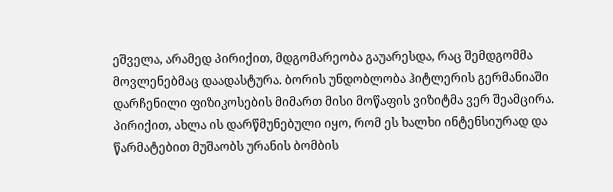ეშველა, არამედ პირიქით, მდგომარეობა გაუარესდა, რაც შემდგომმა მოვლენებმაც დაადასტურა. ბორის უნდობლობა ჰიტლერის გერმანიაში დარჩენილი ფიზიკოსების მიმართ მისი მოწაფის ვიზიტმა ვერ შეამცირა. პირიქით, ახლა ის დარწმუნებული იყო, რომ ეს ხალხი ინტენსიურად და წარმატებით მუშაობს ურანის ბომბის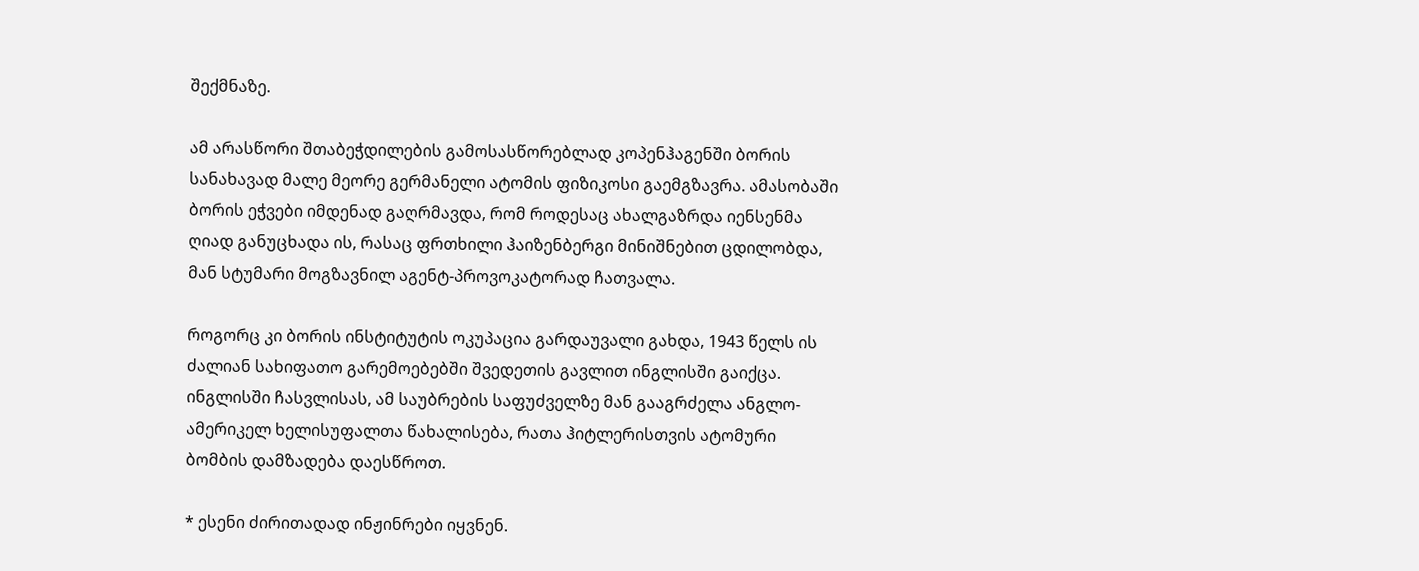შექმნაზე.

ამ არასწორი შთაბეჭდილების გამოსასწორებლად კოპენჰაგენში ბორის სანახავად მალე მეორე გერმანელი ატომის ფიზიკოსი გაემგზავრა. ამასობაში ბორის ეჭვები იმდენად გაღრმავდა, რომ როდესაც ახალგაზრდა იენსენმა ღიად განუცხადა ის, რასაც ფრთხილი ჰაიზენბერგი მინიშნებით ცდილობდა, მან სტუმარი მოგზავნილ აგენტ-პროვოკატორად ჩათვალა.

როგორც კი ბორის ინსტიტუტის ოკუპაცია გარდაუვალი გახდა, 1943 წელს ის ძალიან სახიფათო გარემოებებში შვედეთის გავლით ინგლისში გაიქცა. ინგლისში ჩასვლისას, ამ საუბრების საფუძველზე მან გააგრძელა ანგლო-ამერიკელ ხელისუფალთა წახალისება, რათა ჰიტლერისთვის ატომური ბომბის დამზადება დაესწროთ.

* ესენი ძირითადად ინჟინრები იყვნენ.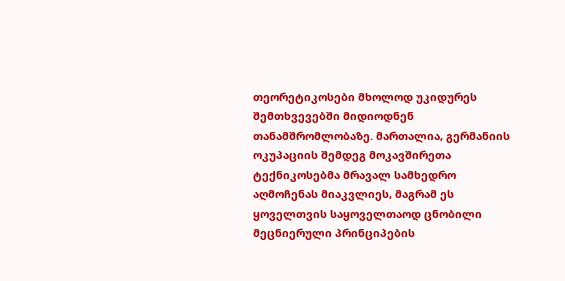თეორეტიკოსები მხოლოდ უკიდურეს შემთხვევებში მიდიოდნენ თანამშრომლობაზე. მართალია, გერმანიის ოკუპაციის შემდეგ მოკავშირეთა ტექნიკოსებმა მრავალ სამხედრო აღმოჩენას მიაკვლიეს, მაგრამ ეს ყოველთვის საყოველთაოდ ცნობილი მეცნიერული პრინციპების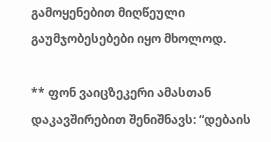გამოყენებით მიღწეული გაუმჯობესებები იყო მხოლოდ.

** ფონ ვაიცზეკერი ამასთან დაკავშირებით შენიშნავს: “დებაის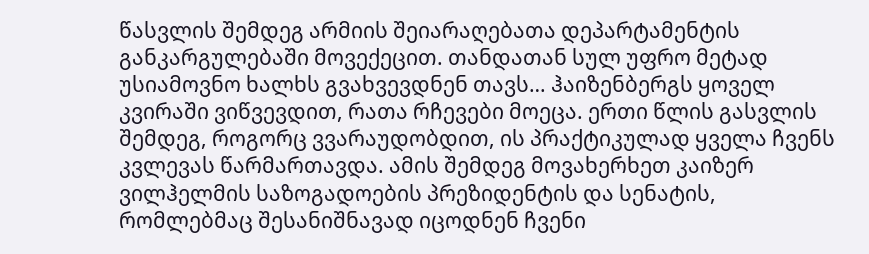წასვლის შემდეგ არმიის შეიარაღებათა დეპარტამენტის განკარგულებაში მოვექეცით. თანდათან სულ უფრო მეტად უსიამოვნო ხალხს გვახვევდნენ თავს… ჰაიზენბერგს ყოველ კვირაში ვიწვევდით, რათა რჩევები მოეცა. ერთი წლის გასვლის შემდეგ, როგორც ვვარაუდობდით, ის პრაქტიკულად ყველა ჩვენს კვლევას წარმართავდა. ამის შემდეგ მოვახერხეთ კაიზერ ვილჰელმის საზოგადოების პრეზიდენტის და სენატის, რომლებმაც შესანიშნავად იცოდნენ ჩვენი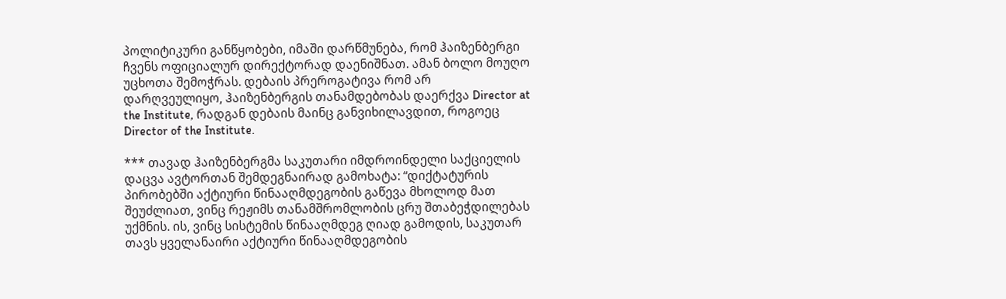პოლიტიკური განწყობები, იმაში დარწმუნება, რომ ჰაიზენბერგი ჩვენს ოფიციალურ დირექტორად დაენიშნათ. ამან ბოლო მოუღო უცხოთა შემოჭრას. დებაის პრეროგატივა რომ არ დარღვეულიყო, ჰაიზენბერგის თანამდებობას დაერქვა Director at the Institute, რადგან დებაის მაინც განვიხილავდით, როგოეც Director of the Institute.

*** თავად ჰაიზენბერგმა საკუთარი იმდროინდელი საქციელის დაცვა ავტორთან შემდეგნაირად გამოხატა: “დიქტატურის პირობებში აქტიური წინააღმდეგობის გაწევა მხოლოდ მათ შეუძლიათ, ვინც რეჟიმს თანამშრომლობის ცრუ შთაბეჭდილებას უქმნის. ის, ვინც სისტემის წინააღმდეგ ღიად გამოდის, საკუთარ თავს ყველანაირი აქტიური წინააღმდეგობის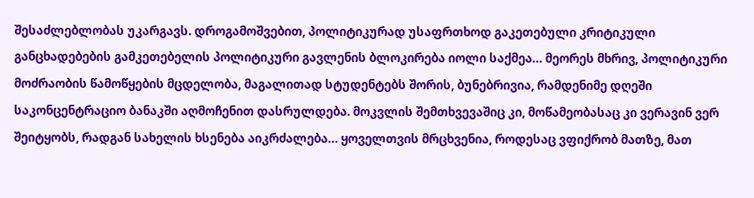შესაძლებლობას უკარგავს. დროგამოშვებით, პოლიტიკურად უსაფრთხოდ გაკეთებული კრიტიკული განცხადებების გამკეთებელის პოლიტიკური გავლენის ბლოკირება იოლი საქმეა… მეორეს მხრივ, პოლიტიკური მოძრაობის წამოწყების მცდელობა, მაგალითად სტუდენტებს შორის, ბუნებრივია, რამდენიმე დღეში საკონცენტრაციო ბანაკში აღმოჩენით დასრულდება. მოკვლის შემთხვევაშიც კი, მოწამეობასაც კი ვერავინ ვერ შეიტყობს, რადგან სახელის ხსენება აიკრძალება… ყოველთვის მრცხვენია, როდესაც ვფიქრობ მათზე, მათ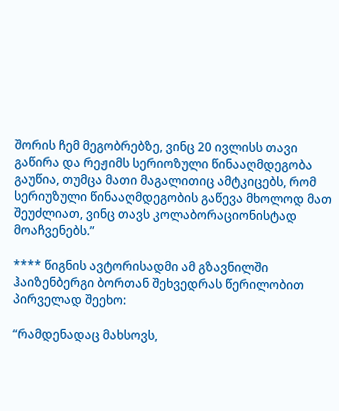შორის ჩემ მეგობრებზე, ვინც 20 ივლისს თავი გაწირა და რეჟიმს სერიოზული წინააღმდეგობა გაუწია, თუმცა მათი მაგალითიც ამტკიცებს, რომ სერიუზული წინააღმდეგობის გაწევა მხოლოდ მათ შეუძლიათ, ვინც თავს კოლაბორაციონისტად მოაჩვენებს.”

**** წიგნის ავტორისადმი ამ გზავნილში ჰაიზენბერგი ბორთან შეხვედრას წერილობით პირველად შეეხო:

“რამდენადაც მახსოვს,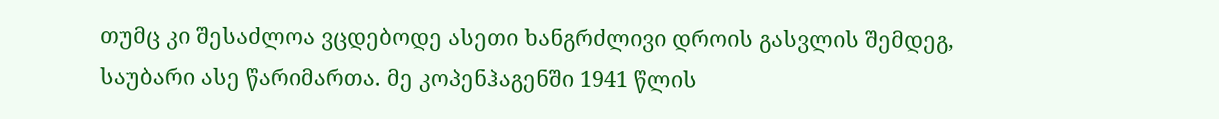თუმც კი შესაძლოა ვცდებოდე ასეთი ხანგრძლივი დროის გასვლის შემდეგ, საუბარი ასე წარიმართა. მე კოპენჰაგენში 1941 წლის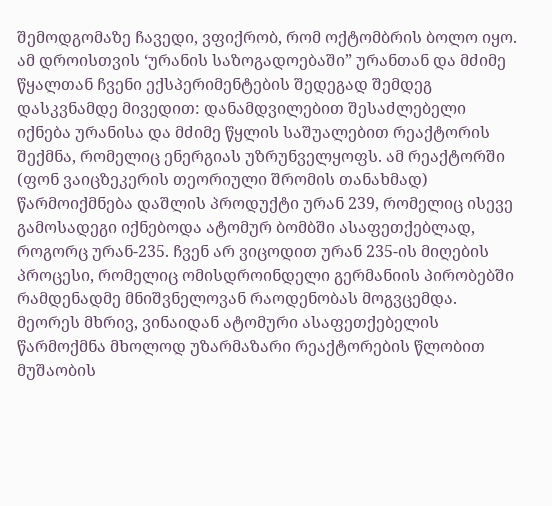შემოდგომაზე ჩავედი, ვფიქრობ, რომ ოქტომბრის ბოლო იყო. ამ დროისთვის ‘ურანის საზოგადოებაში” ურანთან და მძიმე წყალთან ჩვენი ექსპერიმენტების შედეგად შემდეგ დასკვნამდე მივედით: დანამდვილებით შესაძლებელი იქნება ურანისა და მძიმე წყლის საშუალებით რეაქტორის შექმნა, რომელიც ენერგიას უზრუნველყოფს. ამ რეაქტორში (ფონ ვაიცზეკერის თეორიული შრომის თანახმად) წარმოიქმნება დაშლის პროდუქტი ურან 239, რომელიც ისევე გამოსადეგი იქნებოდა ატომურ ბომბში ასაფეთქებლად, როგორც ურან-235. ჩვენ არ ვიცოდით ურან 235-ის მიღების პროცესი, რომელიც ომისდროინდელი გერმანიის პირობებში რამდენადმე მნიშვნელოვან რაოდენობას მოგვცემდა. მეორეს მხრივ, ვინაიდან ატომური ასაფეთქებელის წარმოქმნა მხოლოდ უზარმაზარი რეაქტორების წლობით მუშაობის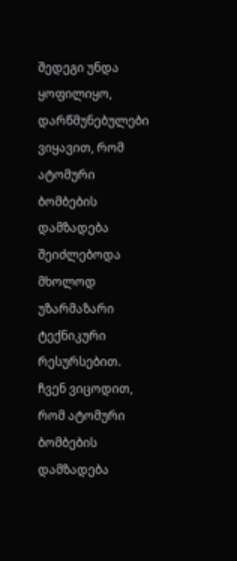შედეგი უნდა ყოფილიყო, დარწმუნებულები ვიყავით, რომ ატომური ბომბების დამზადება შეიძლებოდა მხოლოდ უზარმაზარი ტექნიკური რესურსებით. ჩვენ ვიცოდით, რომ ატომური ბომბების დამზადება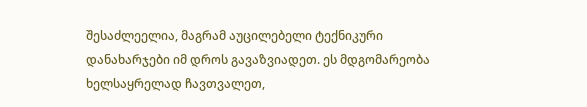შესაძლეელია, მაგრამ აუცილებელი ტექნიკური დანახარჯები იმ დროს გავაზვიადეთ. ეს მდგომარეობა ხელსაყრელად ჩავთვალეთ,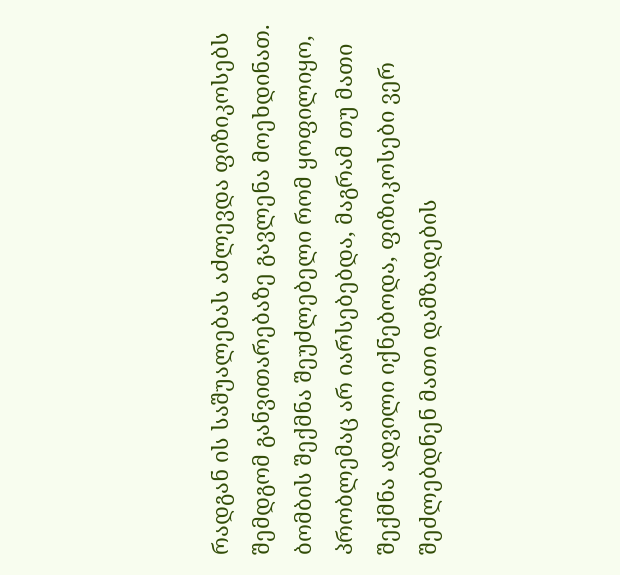რადგან ის საშუალებას აძლევდა ფიზიკოსებს შემდგომ განვითარებაზე გავლენა მოეხდინათ. ბომბის შექმნა შეუძლებელი რომ ყოფილიყო, პრობლემაც არ იარსებებდა, მაგრამ თუ მათი შექმნა ადვილი იქნებოდა, ფიზიკოსები ვერ შეძლებდნენ მათი დამზადების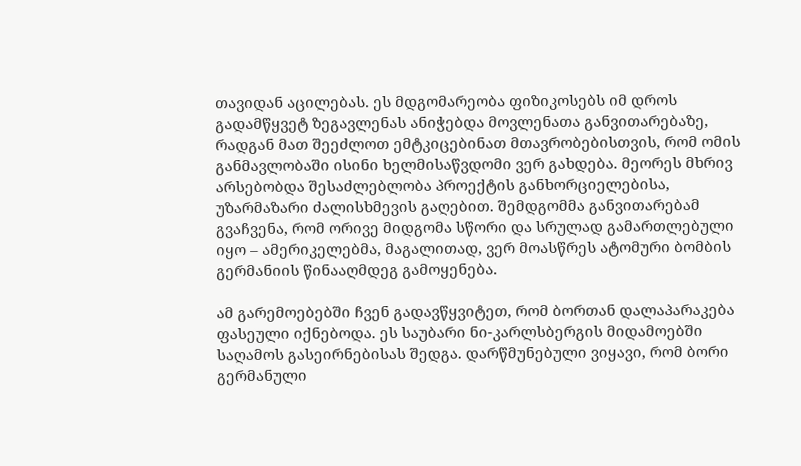თავიდან აცილებას. ეს მდგომარეობა ფიზიკოსებს იმ დროს გადამწყვეტ ზეგავლენას ანიჭებდა მოვლენათა განვითარებაზე, რადგან მათ შეეძლოთ ემტკიცებინათ მთავრობებისთვის, რომ ომის განმავლობაში ისინი ხელმისაწვდომი ვერ გახდება. მეორეს მხრივ არსებობდა შესაძლებლობა პროექტის განხორციელებისა, უზარმაზარი ძალისხმევის გაღებით. შემდგომმა განვითარებამ გვაჩვენა, რომ ორივე მიდგომა სწორი და სრულად გამართლებული იყო – ამერიკელებმა, მაგალითად, ვერ მოასწრეს ატომური ბომბის გერმანიის წინააღმდეგ გამოყენება.

ამ გარემოებებში ჩვენ გადავწყვიტეთ, რომ ბორთან დალაპარაკება ფასეული იქნებოდა. ეს საუბარი ნი-კარლსბერგის მიდამოებში საღამოს გასეირნებისას შედგა. დარწმუნებული ვიყავი, რომ ბორი გერმანული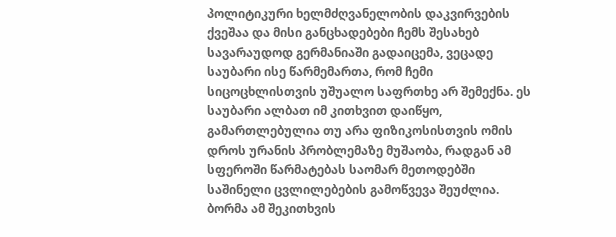პოლიტიკური ხელმძღვანელობის დაკვირვების ქვეშაა და მისი განცხადებები ჩემს შესახებ სავარაუდოდ გერმანიაში გადაიცემა, ვეცადე საუბარი ისე წარმემართა, რომ ჩემი სიცოცხლისთვის უშუალო საფრთხე არ შემექნა. ეს საუბარი ალბათ იმ კითხვით დაიწყო, გამართლებულია თუ არა ფიზიკოსისთვის ომის დროს ურანის პრობლემაზე მუშაობა, რადგან ამ სფეროში წარმატებას საომარ მეთოდებში საშინელი ცვლილებების გამოწვევა შეუძლია. ბორმა ამ შეკითხვის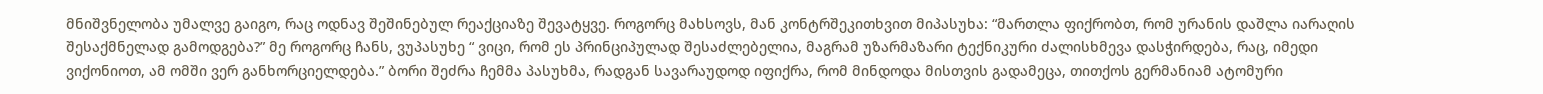მნიშვნელობა უმალვე გაიგო, რაც ოდნავ შეშინებულ რეაქციაზე შევატყვე. როგორც მახსოვს, მან კონტრშეკითხვით მიპასუხა: “მართლა ფიქრობთ, რომ ურანის დაშლა იარაღის შესაქმნელად გამოდგება?” მე როგორც ჩანს, ვუპასუხე “ ვიცი, რომ ეს პრინციპულად შესაძლებელია, მაგრამ უზარმაზარი ტექნიკური ძალისხმევა დასჭირდება, რაც, იმედი ვიქონიოთ, ამ ომში ვერ განხორციელდება.” ბორი შეძრა ჩემმა პასუხმა, რადგან სავარაუდოდ იფიქრა, რომ მინდოდა მისთვის გადამეცა, თითქოს გერმანიამ ატომური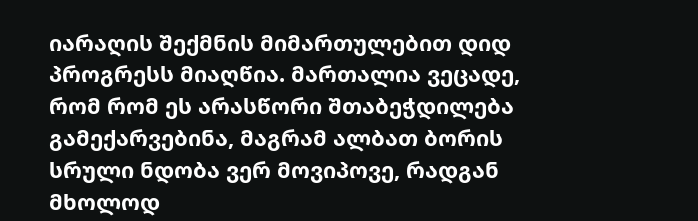იარაღის შექმნის მიმართულებით დიდ პროგრესს მიაღწია. მართალია ვეცადე, რომ რომ ეს არასწორი შთაბეჭდილება გამექარვებინა, მაგრამ ალბათ ბორის სრული ნდობა ვერ მოვიპოვე, რადგან მხოლოდ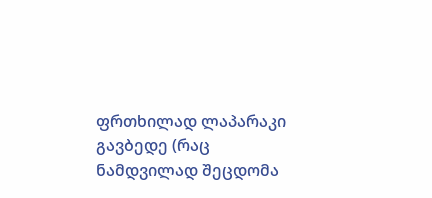ფრთხილად ლაპარაკი გავბედე (რაც ნამდვილად შეცდომა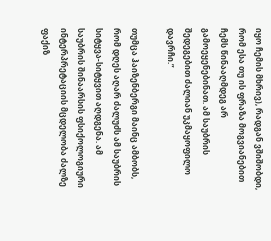იყო ჩემის მხრივ), რადგან ვშიშობდი, რომ ესა თუ ის ფრაზა მოგვიანებით ჩემს წინააღმდეგ არ გამოეყენებინათ. ამ საუბრის შედეგებით ძალიან უკმაყოფილო დავრჩი.”

თუმცა ჰაიზენბერგი მაინც ამბობს, რომ დღეს აღარ ძალუძს ამ საუბრის სიტყვა-სიტყვით აღდგენა. ამ საუბრის შინაარსის ფსიქოლოგიური ინტერპრეტაციის მცდელობა ძალზე ფაქიზ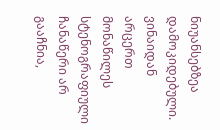ნიუანსებზეა დამოკიდებული. ვინაიდან არცერთ მონაწილეს სტენოგრაფიული ჩანაწერი არ გააჩნია,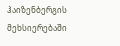ჰაიზენბერგის მეხსიერებაში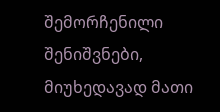შემორჩენილი შენიშვნები, მიუხედავად მათი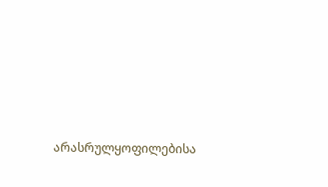არასრულყოფილებისა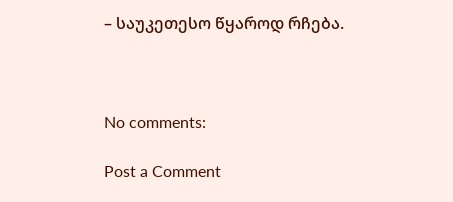– საუკეთესო წყაროდ რჩება.



No comments:

Post a Comment